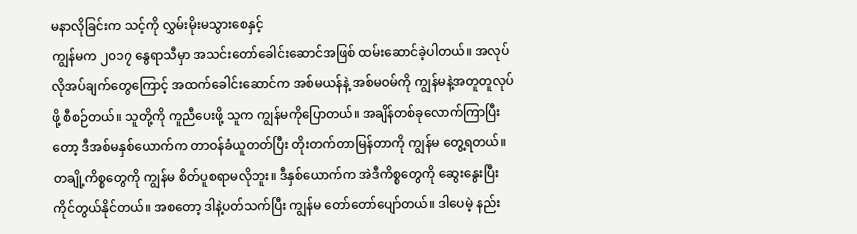မနာလိုခြင်းက သင့်ကို လွှမ်းမိုးမသွားစေနှင့်
ကျွန်မက ၂၀၁၇ နွေရာသီမှာ အသင်းတော်ခေါင်းဆောင်အဖြစ် ထမ်းဆောင်ခဲ့ပါတယ်။ အလုပ်လိုအပ်ချက်တွေကြောင့် အထက်ခေါင်းဆောင်က အစ်မယန်နဲ့ အစ်မဝမ်ကို ကျွန်မနဲ့အတူတူလုပ်ဖို့ စီစဉ်တယ်။ သူတို့ကို ကူညီပေးဖို့ သူက ကျွန်မကိုပြောတယ်။ အချိန်တစ်ခုလောက်ကြာပြီးတော့ ဒီအစ်မနှစ်ယောက်က တာဝန်ခံယူတတ်ပြီး တိုးတက်တာမြန်တာကို ကျွန်မ တွေ့ရတယ်။ တချို့ကိစ္စတွေကို ကျွန်မ စိတ်ပူစရာမလိုဘူး။ ဒီနှစ်ယောက်က အဲဒီကိစ္စတွေကို ဆွေးနွေးပြီး ကိုင်တွယ်နိုင်တယ်။ အစတော့ ဒါနဲ့ပတ်သက်ပြီး ကျွန်မ တော်တော်ပျော်တယ်။ ဒါပေမဲ့ နည်း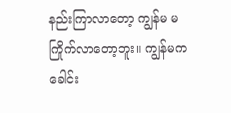နည်းကြာလာတော့ ကျွန်မ မကြိုက်လာတော့ဘူး။ ကျွန်မက ခေါင်း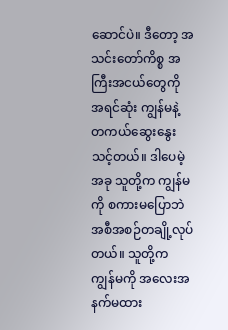ဆောင်ပဲ။ ဒီတော့ အသင်းတော်ကိစ္စ အကြီးအငယ်တွေကို အရင်ဆုံး ကျွန်မနဲ့ တကယ်ဆွေးနွေးသင့်တယ်။ ဒါပေမဲ့ အခု သူတို့က ကျွန်မကို စကားမပြောဘဲ အစီအစဉ်တချို့လုပ်တယ်။ သူတို့က ကျွန်မကို အလေးအနက်မထား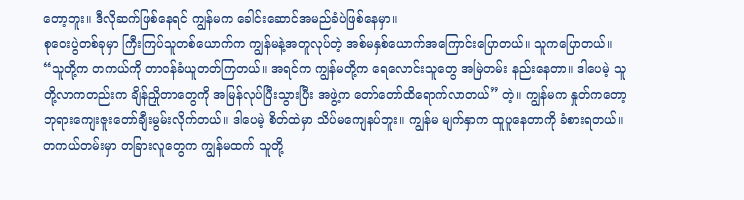တော့ဘူး။ ဒီလိုဆက်ဖြစ်နေရင် ကျွန်မက ခေါင်းဆောင်အမည်ခံပဲဖြစ်နေမှာ။
စုဝေးပွဲတစ်ခုမှာ ကြီးကြပ်သူတစ်ယောက်က ကျွန်မနဲ့အတူလုပ်တဲ့ အစ်မနှစ်ယောက်အကြောင်းပြောတယ်။ သူကပြောတယ်။ “သူတို့က တကယ်ကို တာဝန်ခံယူတတ်ကြတယ်။ အရင်က ကျွန်မတို့က ရေလောင်းသူတွေ အမြဲတမ်း နည်းနေတာ။ ဒါပေမဲ့ သူတို့လာကတည်းက ချိန်ညှိုတာတွေကို အမြန်လုပ်ပြီးသွားပြီး အဖွဲ့က တော်တော်ထိရောက်လာတယ်” တဲ့။ ကျွန်မက နှုတ်ကတော့ ဘုရားကျေးဇူးတော်ချီးမွမ်းလိုက်တယ်။ ဒါပေမဲ့ စိတ်ထဲမှာ သိပ်မကျေနပ်ဘူး။ ကျွန်မ မျက်နှာက ထူပူနေတာကို ခံစားရတယ်။ တကယ်တမ်းမှာ တခြားလူတွေက ကျွန်မထက် သူတို့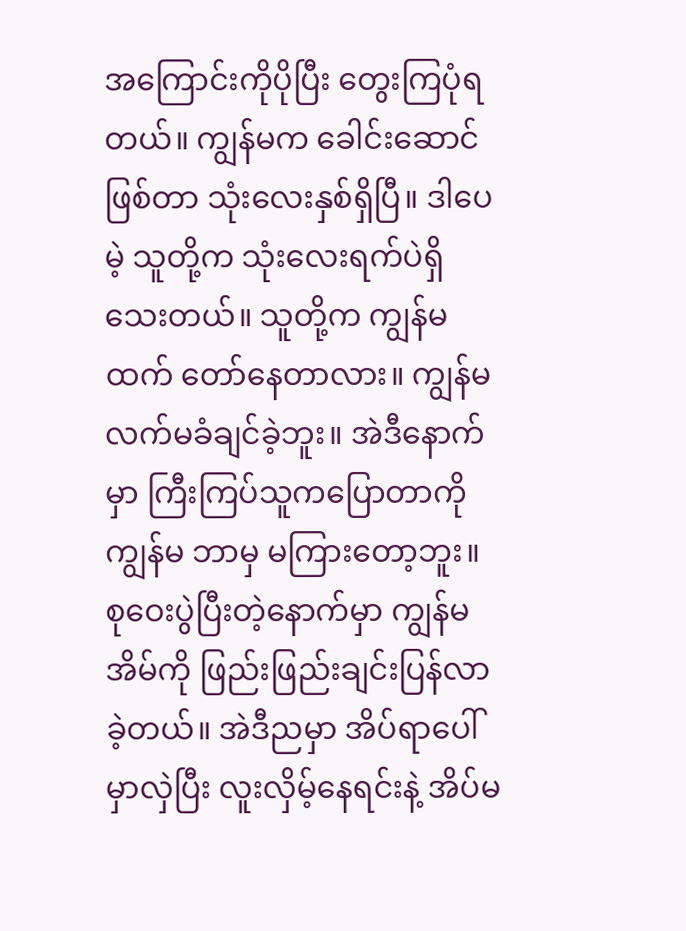အကြောင်းကိုပိုပြီး တွေးကြပုံရတယ်။ ကျွန်မက ခေါင်းဆောင်ဖြစ်တာ သုံးလေးနှစ်ရှိပြီ။ ဒါပေမဲ့ သူတို့က သုံးလေးရက်ပဲရှိသေးတယ်။ သူတို့က ကျွန်မထက် တော်နေတာလား။ ကျွန်မ လက်မခံချင်ခဲ့ဘူး။ အဲဒီနောက်မှာ ကြီးကြပ်သူကပြောတာကို ကျွန်မ ဘာမှ မကြားတော့ဘူး။ စုဝေးပွဲပြီးတဲ့နောက်မှာ ကျွန်မ အိမ်ကို ဖြည်းဖြည်းချင်းပြန်လာခဲ့တယ်။ အဲဒီညမှာ အိပ်ရာပေါ်မှာလှဲပြီး လူးလှိမ့်နေရင်းနဲ့ အိပ်မ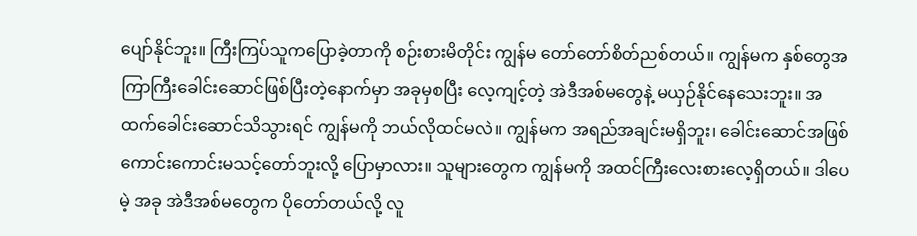ပျော်နိုင်ဘူး။ ကြီးကြပ်သူကပြောခဲ့တာကို စဉ်းစားမိတိုင်း ကျွန်မ တော်တော်စိတ်ညစ်တယ်။ ကျွန်မက နှစ်တွေအကြာကြီးခေါင်းဆောင်ဖြစ်ပြီးတဲ့နောက်မှာ အခုမှစပြီး လေ့ကျင့်တဲ့ အဲဒီအစ်မတွေနဲ့ မယှဉ်နိုင်နေသေးဘူး။ အထက်ခေါင်းဆောင်သိသွားရင် ကျွန်မကို ဘယ်လိုထင်မလဲ။ ကျွန်မက အရည်အချင်းမရှိဘူး၊ ခေါင်းဆောင်အဖြစ် ကောင်းကောင်းမသင့်တော်ဘူးလို့ ပြောမှာလား။ သူများတွေက ကျွန်မကို အထင်ကြီးလေးစားလေ့ရှိတယ်။ ဒါပေမဲ့ အခု အဲဒီအစ်မတွေက ပိုတော်တယ်လို့ လူ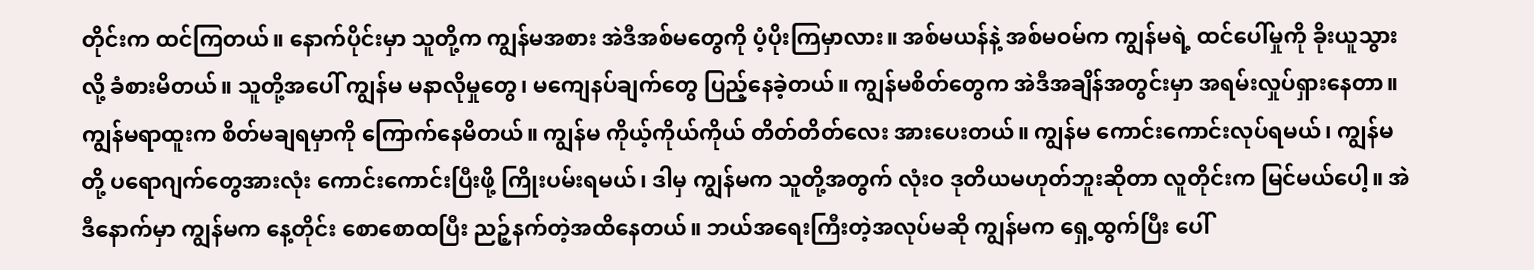တိုင်းက ထင်ကြတယ်။ နောက်ပိုင်းမှာ သူတို့က ကျွန်မအစား အဲဒီအစ်မတွေကို ပံ့ပိုးကြမှာလား။ အစ်မယန်နဲ့ အစ်မဝမ်က ကျွန်မရဲ့ ထင်ပေါ်မှုကို ခိုးယူသွားလို့ ခံစားမိတယ်။ သူတို့အပေါ် ကျွန်မ မနာလိုမှုတွေ၊ မကျေနပ်ချက်တွေ ပြည့်နေခဲ့တယ်။ ကျွန်မစိတ်တွေက အဲဒီအချိန်အတွင်းမှာ အရမ်းလှုပ်ရှားနေတာ။ ကျွန်မရာထူးက စိတ်မချရမှာကို ကြောက်နေမိတယ်။ ကျွန်မ ကိုယ့်ကိုယ်ကိုယ် တိတ်တိတ်လေး အားပေးတယ်။ ကျွန်မ ကောင်းကောင်းလုပ်ရမယ်၊ ကျွန်မတို့ ပရောဂျက်တွေအားလုံး ကောင်းကောင်းပြီးဖို့ ကြိုးပမ်းရမယ်၊ ဒါမှ ကျွန်မက သူတို့အတွက် လုံးဝ ဒုတိယမဟုတ်ဘူးဆိုတာ လူတိုင်းက မြင်မယ်ပေါ့။ အဲဒီနောက်မှာ ကျွန်မက နေ့တိုင်း စောစောထပြီး ညဉ့်နက်တဲ့အထိနေတယ်။ ဘယ်အရေးကြီးတဲ့အလုပ်မဆို ကျွန်မက ရှေ့ထွက်ပြီး ပေါ်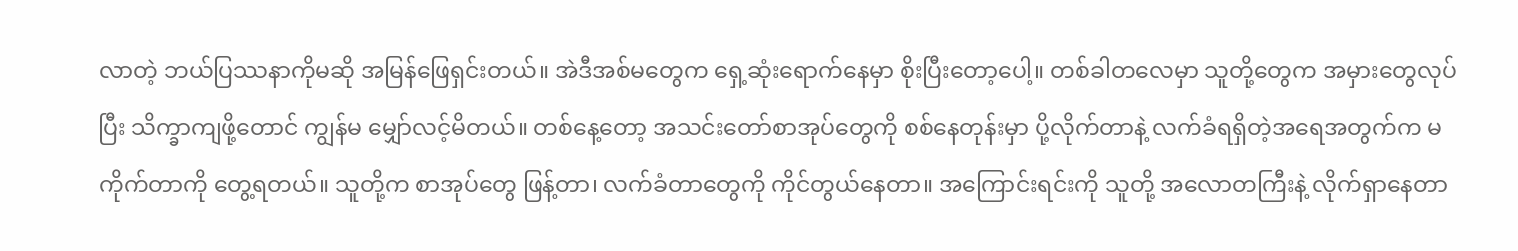လာတဲ့ ဘယ်ပြဿနာကိုမဆို အမြန်ဖြေရှင်းတယ်။ အဲဒီအစ်မတွေက ရှေ့ဆုံးရောက်နေမှာ စိုးပြီးတော့ပေါ့။ တစ်ခါတလေမှာ သူတို့တွေက အမှားတွေလုပ်ပြီး သိက္ခာကျဖို့တောင် ကျွန်မ မျှော်လင့်မိတယ်။ တစ်နေ့တော့ အသင်းတော်စာအုပ်တွေကို စစ်နေတုန်းမှာ ပို့လိုက်တာနဲ့ လက်ခံရရှိတဲ့အရေအတွက်က မကိုက်တာကို တွေ့ရတယ်။ သူတို့က စာအုပ်တွေ ဖြန့်တာ၊ လက်ခံတာတွေကို ကိုင်တွယ်နေတာ။ အကြောင်းရင်းကို သူတို့ အလောတကြီးနဲ့ လိုက်ရှာနေတာ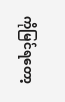ကိုမြင်ရတော့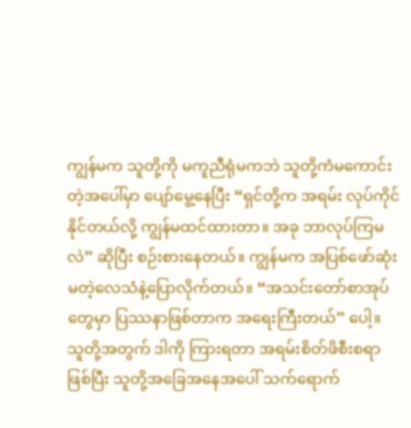ကျွန်မက သူတို့ကို မကူညီရုံမကဘဲ သူတို့ကံမကောင်းတဲ့အပေါ်မှာ ပျော်မွေ့နေပြီး “ရှင်တို့က အရမ်း လုပ်ကိုင်နိုင်တယ်လို့ ကျွန်မထင်ထားတာ။ အခု ဘာလုပ်ကြမလဲ” ဆိုပြီး စဉ်းစားနေတယ်။ ကျွန်မက အပြစ်ဖော်ဆုံးမတဲ့လေသံနဲ့ပြောလိုက်တယ်။ “အသင်းတော်စာအုပ်တွေမှာ ပြဿနာဖြစ်တာက အရေးကြီးတယ်” ပေါ့။ သူတို့အတွက် ဒါကို ကြားရတာ အရမ်းစိတ်ဖိစီးစရာဖြစ်ပြီး သူတို့အခြေအနေအပေါ် သက်ရောက်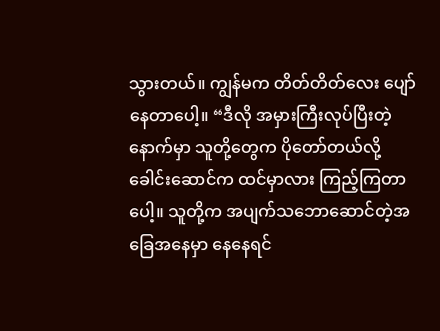သွားတယ်။ ကျွန်မက တိတ်တိတ်လေး ပျော်နေတာပေါ့။ “ဒီလို အမှားကြီးလုပ်ပြီးတဲ့နောက်မှာ သူတို့တွေက ပိုတော်တယ်လို့ ခေါင်းဆောင်က ထင်မှာလား ကြည့်ကြတာပေါ့။ သူတို့က အပျက်သဘောဆောင်တဲ့အခြေအနေမှာ နေနေရင်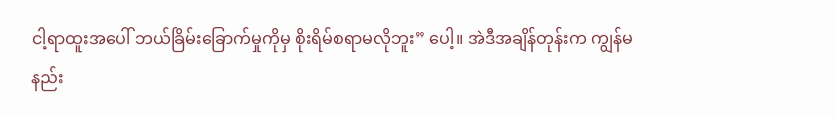ငါ့ရာထူးအပေါ် ဘယ်ခြိမ်းခြောက်မှုကိုမှ စိုးရိမ်စရာမလိုဘူး” ပေါ့။ အဲဒီအချိန်တုန်းက ကျွန်မ နည်း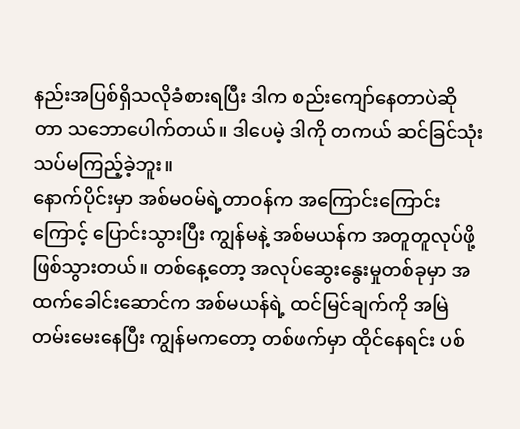နည်းအပြစ်ရှိသလိုခံစားရပြီး ဒါက စည်းကျော်နေတာပဲဆိုတာ သဘောပေါက်တယ်။ ဒါပေမဲ့ ဒါကို တကယ် ဆင်ခြင်သုံးသပ်မကြည့်ခဲ့ဘူး။
နောက်ပိုင်းမှာ အစ်မဝမ်ရဲ့တာဝန်က အကြောင်းကြောင်းကြောင့် ပြောင်းသွားပြီး ကျွန်မနဲ့ အစ်မယန်က အတူတူလုပ်ဖို့ ဖြစ်သွားတယ်။ တစ်နေ့တော့ အလုပ်ဆွေးနွေးမှုတစ်ခုမှာ အထက်ခေါင်းဆောင်က အစ်မယန်ရဲ့ ထင်မြင်ချက်ကို အမြဲတမ်းမေးနေပြီး ကျွန်မကတော့ တစ်ဖက်မှာ ထိုင်နေရင်း ပစ်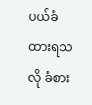ပယ်ခံထားရသလို ခံစား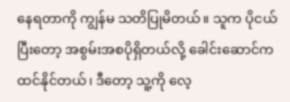နေရတာကို ကျွန်မ သတိပြုမိတယ်။ သူက ပိုငယ်ပြီးတော့ အစွမ်းအစပိုရှိတယ်လို့ ခေါင်းဆောင်က ထင်နိုင်တယ်၊ ဒီတော့ သူ့ကို လေ့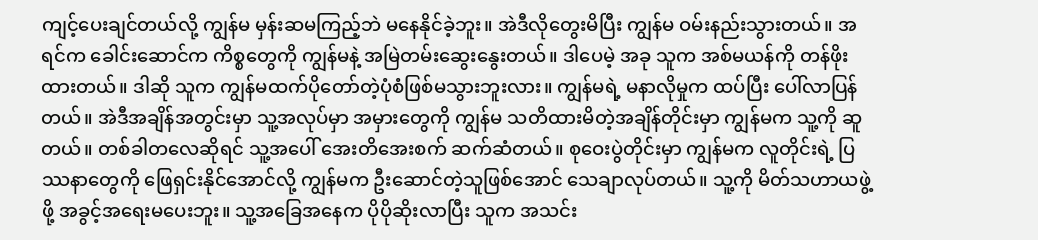ကျင့်ပေးချင်တယ်လို့ ကျွန်မ မှန်းဆမကြည့်ဘဲ မနေနိုင်ခဲ့ဘူး။ အဲဒီလိုတွေးမိပြီး ကျွန်မ ဝမ်းနည်းသွားတယ်။ အရင်က ခေါင်းဆောင်က ကိစ္စတွေကို ကျွန်မနဲ့ အမြဲတမ်းဆွေးနွေးတယ်။ ဒါပေမဲ့ အခု သူက အစ်မယန်ကို တန်ဖိုးထားတယ်။ ဒါဆို သူက ကျွန်မထက်ပိုတော်တဲ့ပုံစံဖြစ်မသွားဘူးလား။ ကျွန်မရဲ့ မနာလိုမှုက ထပ်ပြီး ပေါ်လာပြန်တယ်။ အဲဒီအချိန်အတွင်းမှာ သူ့အလုပ်မှာ အမှားတွေကို ကျွန်မ သတိထားမိတဲ့အချိန်တိုင်းမှာ ကျွန်မက သူ့ကို ဆူတယ်။ တစ်ခါတလေဆိုရင် သူ့အပေါ် အေးတိအေးစက် ဆက်ဆံတယ်။ စုဝေးပွဲတိုင်းမှာ ကျွန်မက လူတိုင်းရဲ့ ပြဿနာတွေကို ဖြေရှင်းနိုင်အောင်လို့ ကျွန်မက ဦးဆောင်တဲ့သူဖြစ်အောင် သေချာလုပ်တယ်။ သူ့ကို မိတ်သဟာယဖွဲ့ဖို့ အခွင့်အရေးမပေးဘူး။ သူ့အခြေအနေက ပိုပိုဆိုးလာပြီး သူက အသင်း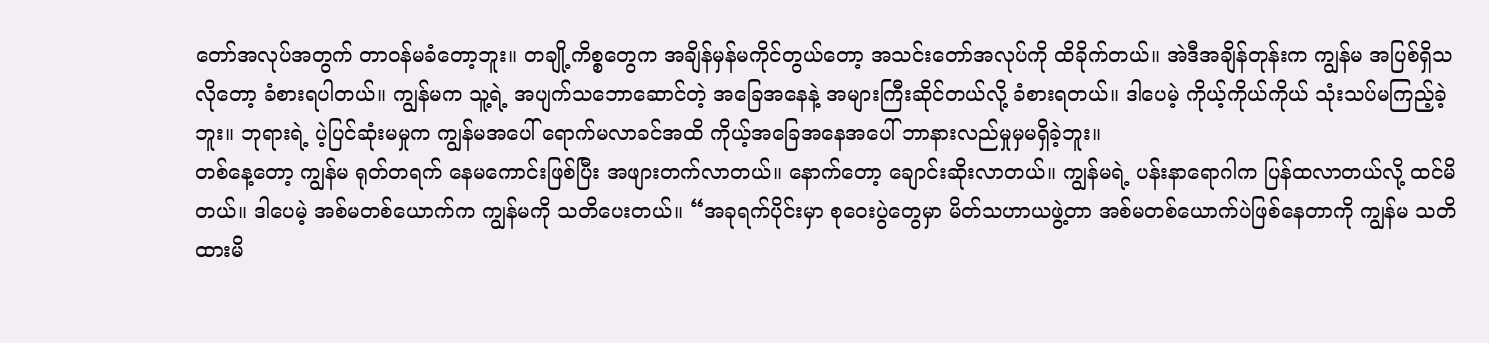တော်အလုပ်အတွက် တာဝန်မခံတော့ဘူး။ တချို့ကိစ္စတွေက အချိန်မှန်မကိုင်တွယ်တော့ အသင်းတော်အလုပ်ကို ထိခိုက်တယ်။ အဲဒီအချိန်တုန်းက ကျွန်မ အပြစ်ရှိသလိုတော့ ခံစားရပါတယ်။ ကျွန်မက သူ့ရဲ့ အပျက်သဘောဆောင်တဲ့ အခြေအနေနဲ့ အများကြီးဆိုင်တယ်လို့ ခံစားရတယ်။ ဒါပေမဲ့ ကိုယ့်ကိုယ်ကိုယ် သုံးသပ်မကြည့်ခဲ့ဘူး။ ဘုရားရဲ့ ပဲ့ပြင်ဆုံးမမှုက ကျွန်မအပေါ် ရောက်မလာခင်အထိ ကိုယ့်အခြေအနေအပေါ် ဘာနားလည်မှုမှမရှိခဲ့ဘူး။
တစ်နေ့တော့ ကျွန်မ ရုတ်တရက် နေမကောင်းဖြစ်ပြီး အဖျားတက်လာတယ်။ နောက်တော့ ချောင်းဆိုးလာတယ်။ ကျွန်မရဲ့ ပန်းနာရောဂါက ပြန်ထလာတယ်လို့ ထင်မိတယ်။ ဒါပေမဲ့ အစ်မတစ်ယောက်က ကျွန်မကို သတိပေးတယ်။ “အခုရက်ပိုင်းမှာ စုဝေးပွဲတွေမှာ မိတ်သဟာယဖွဲ့တာ အစ်မတစ်ယောက်ပဲဖြစ်နေတာကို ကျွန်မ သတိထားမိ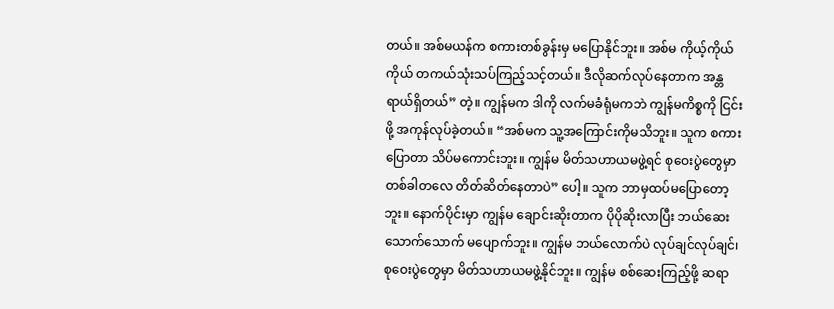တယ်။ အစ်မယန်က စကားတစ်ခွန်းမှ မပြောနိုင်ဘူး။ အစ်မ ကိုယ့်ကိုယ်ကိုယ် တကယ်သုံးသပ်ကြည့်သင့်တယ်။ ဒီလိုဆက်လုပ်နေတာက အန္တရာယ်ရှိတယ်” တဲ့။ ကျွန်မက ဒါကို လက်မခံရုံမကဘဲ ကျွန်မကိစ္စကို ငြင်းဖို့ အကုန်လုပ်ခဲ့တယ်။ “အစ်မက သူ့အကြောင်းကိုမသိဘူး။ သူက စကားပြောတာ သိပ်မကောင်းဘူး။ ကျွန်မ မိတ်သဟာယမဖွဲ့ရင် စုဝေးပွဲတွေမှာ တစ်ခါတလေ တိတ်ဆိတ်နေတာပဲ” ပေါ့။ သူက ဘာမှထပ်မပြောတော့ဘူး။ နောက်ပိုင်းမှာ ကျွန်မ ချောင်းဆိုးတာက ပိုပိုဆိုးလာပြီး ဘယ်ဆေးသောက်သောက် မပျောက်ဘူး။ ကျွန်မ ဘယ်လောက်ပဲ လုပ်ချင်လုပ်ချင်၊ စုဝေးပွဲတွေမှာ မိတ်သဟာယမဖွဲ့နိုင်ဘူး။ ကျွန်မ စစ်ဆေးကြည့်ဖို့ ဆရာ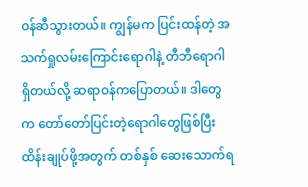ဝန်ဆီသွားတယ်။ ကျွန်မက ပြင်းထန်တဲ့ အသက်ရှုလမ်းကြောင်းရောဂါနဲ့ တီဘီရောဂါရှိတယ်လို့ ဆရာဝန်ကပြောတယ်။ ဒါတွေက တော်တော်ပြင်းတဲ့ရောဂါတွေဖြစ်ပြီး ထိန်းချုပ်ဖို့အတွက် တစ်နှစ် ဆေးသောက်ရ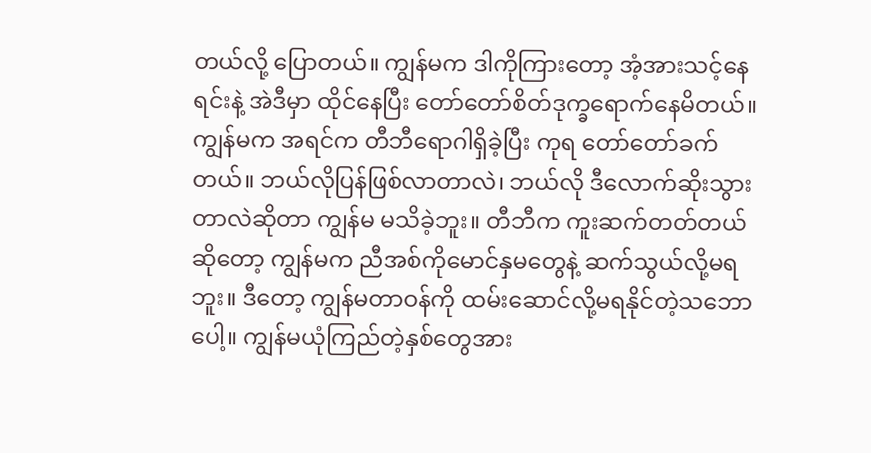တယ်လို့ ပြောတယ်။ ကျွန်မက ဒါကိုကြားတော့ အံ့အားသင့်နေရင်းနဲ့ အဲဒီမှာ ထိုင်နေပြီး တော်တော်စိတ်ဒုက္ခရောက်နေမိတယ်။ ကျွန်မက အရင်က တီဘီရောဂါရှိခဲ့ပြီး ကုရ တော်တော်ခက်တယ်။ ဘယ်လိုပြန်ဖြစ်လာတာလဲ၊ ဘယ်လို ဒီလောက်ဆိုးသွားတာလဲဆိုတာ ကျွန်မ မသိခဲ့ဘူး။ တီဘီက ကူးဆက်တတ်တယ်ဆိုတော့ ကျွန်မက ညီအစ်ကိုမောင်နှမတွေနဲ့ ဆက်သွယ်လို့မရဘူး။ ဒီတော့ ကျွန်မတာဝန်ကို ထမ်းဆောင်လို့မရနိုင်တဲ့သဘောပေါ့။ ကျွန်မယုံကြည်တဲ့နှစ်တွေအား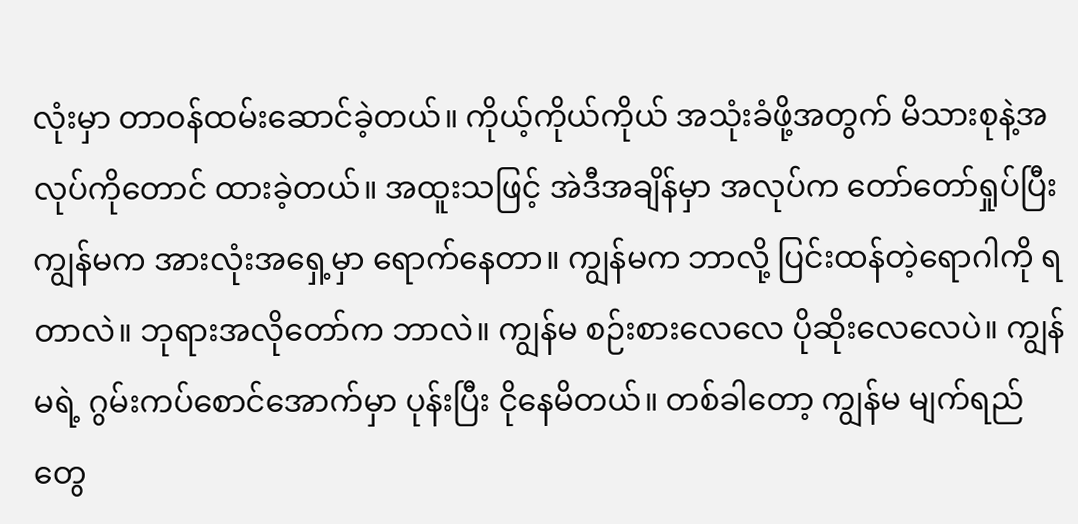လုံးမှာ တာဝန်ထမ်းဆောင်ခဲ့တယ်။ ကိုယ့်ကိုယ်ကိုယ် အသုံးခံဖို့အတွက် မိသားစုနဲ့အလုပ်ကိုတောင် ထားခဲ့တယ်။ အထူးသဖြင့် အဲဒီအချိန်မှာ အလုပ်က တော်တော်ရှုပ်ပြီး ကျွန်မက အားလုံးအရှေ့မှာ ရောက်နေတာ။ ကျွန်မက ဘာလို့ ပြင်းထန်တဲ့ရောဂါကို ရတာလဲ။ ဘုရားအလိုတော်က ဘာလဲ။ ကျွန်မ စဉ်းစားလေလေ ပိုဆိုးလေလေပဲ။ ကျွန်မရဲ့ ဂွမ်းကပ်စောင်အောက်မှာ ပုန်းပြီး ငိုနေမိတယ်။ တစ်ခါတော့ ကျွန်မ မျက်ရည်တွေ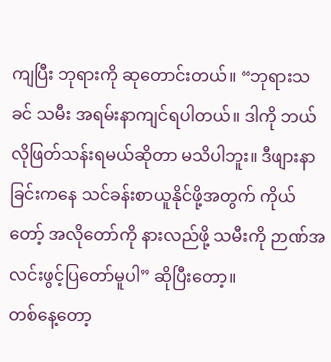ကျပြီး ဘုရားကို ဆုတောင်းတယ်။ “ဘုရားသခင် သမီး အရမ်းနာကျင်ရပါတယ်။ ဒါကို ဘယ်လိုဖြတ်သန်းရမယ်ဆိုတာ မသိပါဘူး။ ဒီဖျားနာခြင်းကနေ သင်ခန်းစာယူနိုင်ဖို့အတွက် ကိုယ်တော့် အလိုတော်ကို နားလည်ဖို့ သမီးကို ဉာဏ်အလင်းဖွင့်ပြတော်မူပါ” ဆိုပြီးတော့။
တစ်နေ့တော့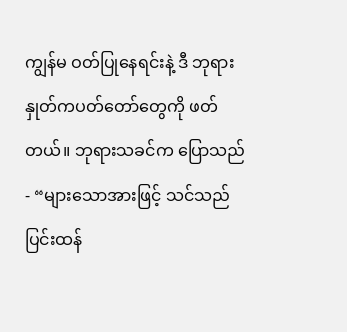ကျွန်မ ဝတ်ပြုနေရင်းနဲ့ ဒီ ဘုရားနှုတ်ကပတ်တော်တွေကို ဖတ်တယ်။ ဘုရားသခင်က ပြောသည်- “များသောအားဖြင့် သင်သည် ပြင်းထန်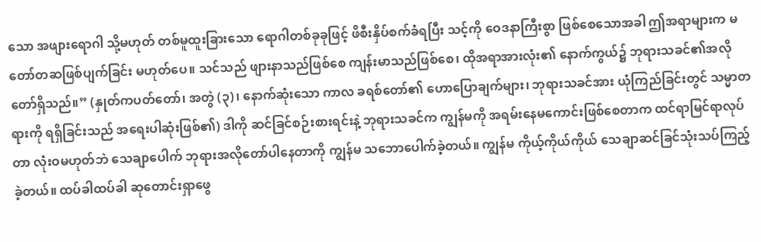သော အဖျားရောဂါ သို့မဟုတ် တစ်မူထူးခြားသော ရောဂါတစ်ခုခုဖြင့် ဖိစီးနှိပ်စက်ခံရပြီး သင့်ကို ဝေဒနာကြီးစွာ ဖြစ်စေသောအခါ ဤအရာများက မတော်တဆဖြစ်ပျက်ခြင်း မဟုတ်ပေ။ သင်သည် ဖျားနာသည်ဖြစ်စေ ကျန်းမာသည်ဖြစ်စေ၊ ထိုအရာအားလုံး၏ နောက်ကွယ်၌ ဘုရားသခင်၏အလိုတော်ရှိသည်။” (နှုတ်ကပတ်တော်၊ အတွဲ (၃)၊ နောက်ဆုံးသော ကာလ ခရစ်တော်၏ ဟောပြောချက်များ၊ ဘုရားသခင်အား ယုံကြည်ခြင်းတွင် သမ္မာတရားကို ရရှိခြင်းသည် အရေးပါဆုံးဖြစ်၏) ဒါကို ဆင်ခြင်စဉ်းစားရင်းနဲ့ ဘုရားသခင်က ကျွန်မကို အရမ်းနေမကောင်းဖြစ်စေတာက ထင်ရာမြင်ရာလုပ်တာ လုံးဝမဟုတ်ဘဲ သေချာပေါက် ဘုရားအလိုတော်ပါနေတာကို ကျွန်မ သဘောပေါက်ခဲ့တယ်။ ကျွန်မ ကိုယ့်ကိုယ်ကိုယ် သေချာဆင်ခြင်သုံးသပ်ကြည့်ခဲ့တယ်။ ထပ်ခါထပ်ခါ ဆုတောင်းရှာဖွေ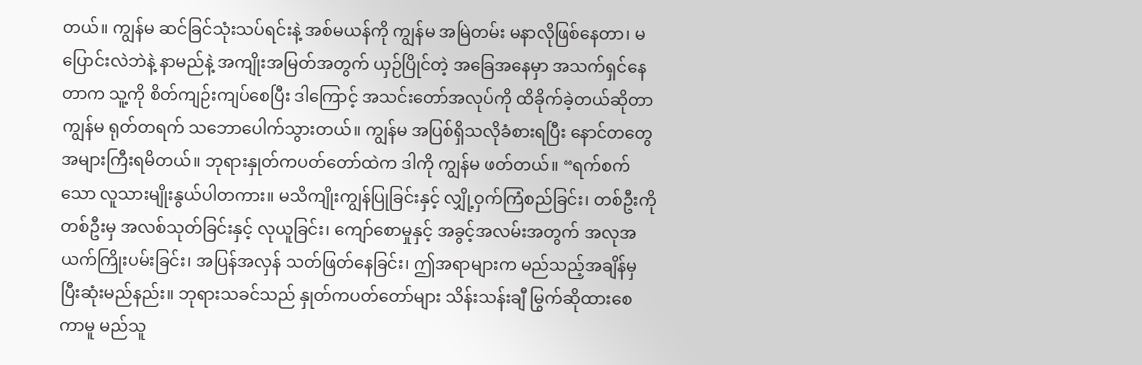တယ်။ ကျွန်မ ဆင်ခြင်သုံးသပ်ရင်းနဲ့ အစ်မယန်ကို ကျွန်မ အမြဲတမ်း မနာလိုဖြစ်နေတာ၊ မပြောင်းလဲဘဲနဲ့ နာမည်နဲ့ အကျိုးအမြတ်အတွက် ယှဉ်ပြိုင်တဲ့ အခြေအနေမှာ အသက်ရှင်နေတာက သူ့ကို စိတ်ကျဉ်းကျပ်စေပြီး ဒါကြောင့် အသင်းတော်အလုပ်ကို ထိခိုက်ခဲ့တယ်ဆိုတာ ကျွန်မ ရုတ်တရက် သဘောပေါက်သွားတယ်။ ကျွန်မ အပြစ်ရှိသလိုခံစားရပြီး နောင်တတွေအများကြီးရမိတယ်။ ဘုရားနှုတ်ကပတ်တော်ထဲက ဒါကို ကျွန်မ ဖတ်တယ်။ “ရက်စက်သော လူသားမျိုးနွယ်ပါတကား။ မသိကျိုးကျွန်ပြုခြင်းနှင့် လျှို့ဝှက်ကြံစည်ခြင်း၊ တစ်ဦးကိုတစ်ဦးမှ အလစ်သုတ်ခြင်းနှင့် လုယူခြင်း၊ ကျော်စောမှုနှင့် အခွင့်အလမ်းအတွက် အလုအယက်ကြိုးပမ်းခြင်း၊ အပြန်အလှန် သတ်ဖြတ်နေခြင်း၊ ဤအရာများက မည်သည့်အချိန်မှ ပြီးဆုံးမည်နည်း။ ဘုရားသခင်သည် နှုတ်ကပတ်တော်များ သိန်းသန်းချီ မြွက်ဆိုထားစေကာမူ မည်သူ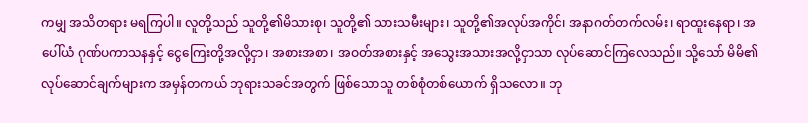ကမျှ အသိတရား မရကြပါ။ လူတို့သည် သူတို့၏မိသားစု၊ သူတို့၏ သားသမီးများ၊ သူတို့၏အလုပ်အကိုင်၊ အနာဂတ်တက်လမ်း၊ ရာထူးနေရာ၊ အပေါ်ယံ ဂုဏ်ပကာသနနှင့် ငွေကြေးတို့အလို့ငှာ၊ အစားအစာ၊ အဝတ်အစားနှင့် အသွေးအသားအလို့ငှာသာ လုပ်ဆောင်ကြလေသည်။ သို့သော် မိမိ၏လုပ်ဆောင်ချက်များက အမှန်တကယ် ဘုရားသခင်အတွက် ဖြစ်သောသူ တစ်စုံတစ်ယောက် ရှိသလော။ ဘု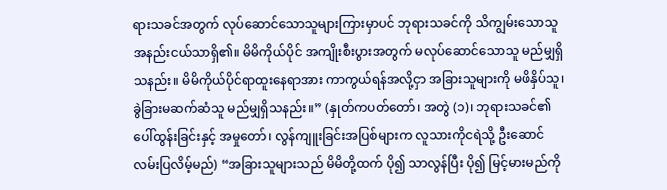ရားသခင်အတွက် လုပ်ဆောင်သောသူများကြားမှာပင် ဘုရားသခင်ကို သိကျွမ်းသောသူ အနည်းငယ်သာရှိ၏။ မိမိကိုယ်ပိုင် အကျိုးစီးပွားအတွက် မလုပ်ဆောင်သောသူ မည်မျှရှိသနည်း။ မိမိကိုယ်ပိုင်ရာထူးနေရာအား ကာကွယ်ရန်အလို့ငှာ အခြားသူများကို မဖိနှိပ်သူ၊ ခွဲခြားမဆက်ဆံသူ မည်မျှရှိသနည်း။” (နှုတ်ကပတ်တော်၊ အတွဲ (၁)၊ ဘုရားသခင်၏ ပေါ်ထွန်းခြင်းနှင့် အမှုတော်၊ လွန်ကျူးခြင်းအပြစ်များက လူသားကိုငရဲသို့ ဦးဆောင်လမ်းပြလိမ့်မည်) “အခြားသူများသည် မိမိတို့ထက် ပို၍ သာလွန်ပြီး ပို၍ မြင့်မားမည်ကို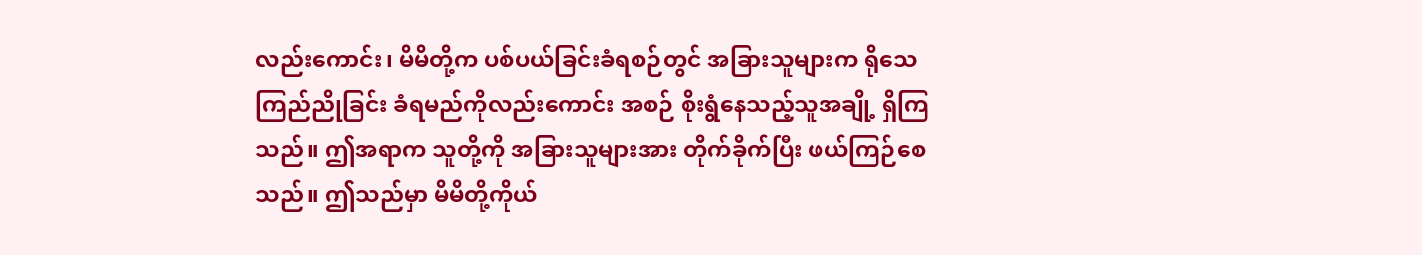လည်းကောင်း၊ မိမိတို့က ပစ်ပယ်ခြင်းခံရစဉ်တွင် အခြားသူများက ရိုသေကြည်ညိုခြင်း ခံရမည်ကိုလည်းကောင်း အစဉ် စိုးရွံနေသည့်သူအချို့ ရှိကြသည်။ ဤအရာက သူတို့ကို အခြားသူများအား တိုက်ခိုက်ပြီး ဖယ်ကြဉ်စေသည်။ ဤသည်မှာ မိမိတို့ကိုယ်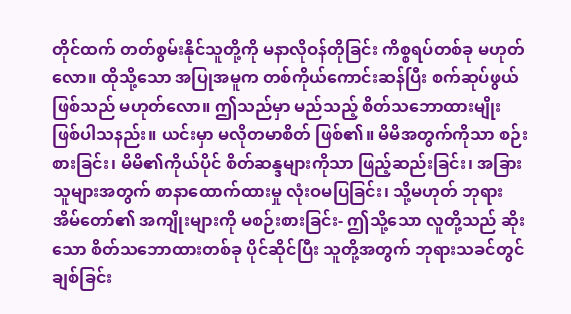တိုင်ထက် တတ်စွမ်းနိုင်သူတို့ကို မနာလိုဝန်တိုခြင်း ကိစ္စရပ်တစ်ခု မဟုတ်လော။ ထိုသို့သော အပြုအမူက တစ်ကိုယ်ကောင်းဆန်ပြီး စက်ဆုပ်ဖွယ် ဖြစ်သည် မဟုတ်လော။ ဤသည်မှာ မည်သည့် စိတ်သဘောထားမျိုး ဖြစ်ပါသနည်း။ ယင်းမှာ မလိုတမာစိတ် ဖြစ်၏။ မိမိအတွက်ကိုသာ စဉ်းစားခြင်း၊ မိမိ၏ကိုယ်ပိုင် စိတ်ဆန္ဒများကိုသာ ဖြည့်ဆည်းခြင်း၊ အခြားသူများအတွက် စာနာထောက်ထားမှု လုံးဝမပြခြင်း၊ သို့မဟုတ် ဘုရားအိမ်တော်၏ အကျိုးများကို မစဉ်းစားခြင်း- ဤသို့သော လူတို့သည် ဆိုးသော စိတ်သဘောထားတစ်ခု ပိုင်ဆိုင်ပြီး သူတို့အတွက် ဘုရားသခင်တွင် ချစ်ခြင်း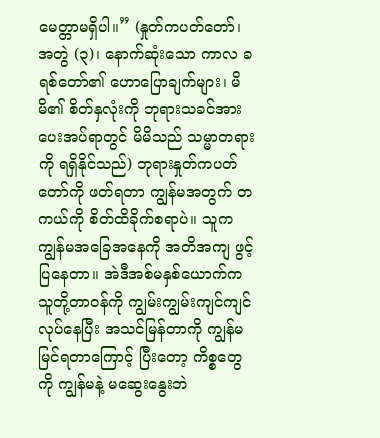မေတ္တာမရှိပါ။” (နှုတ်ကပတ်တော်၊ အတွဲ (၃)၊ နောက်ဆုံးသော ကာလ ခရစ်တော်၏ ဟောပြောချက်များ၊ မိမိ၏ စိတ်နှလုံးကို ဘုရားသခင်အား ပေးအပ်ရာတွင် မိမိသည် သမ္မာတရားကို ရရှိနိုင်သည်) ဘုရားနှုတ်ကပတ်တော်ကို ဖတ်ရတာ ကျွန်မအတွက် တကယ်ကို စိတ်ထိခိုက်စရာပဲ။ သူက ကျွန်မအခြေအနေကို အတိအကျ ဖွင့်ပြနေတာ။ အဲဒီအစ်မနှစ်ယောက်က သူတို့တာဝန်ကို ကျွမ်းကျွမ်းကျင်ကျင်လုပ်နေပြီး အသင်မြန်တာကို ကျွန်မ မြင်ရတာကြောင့် ပြီးတော့ ကိစ္စတွေကို ကျွန်မနဲ့ မဆွေးနွေးဘဲ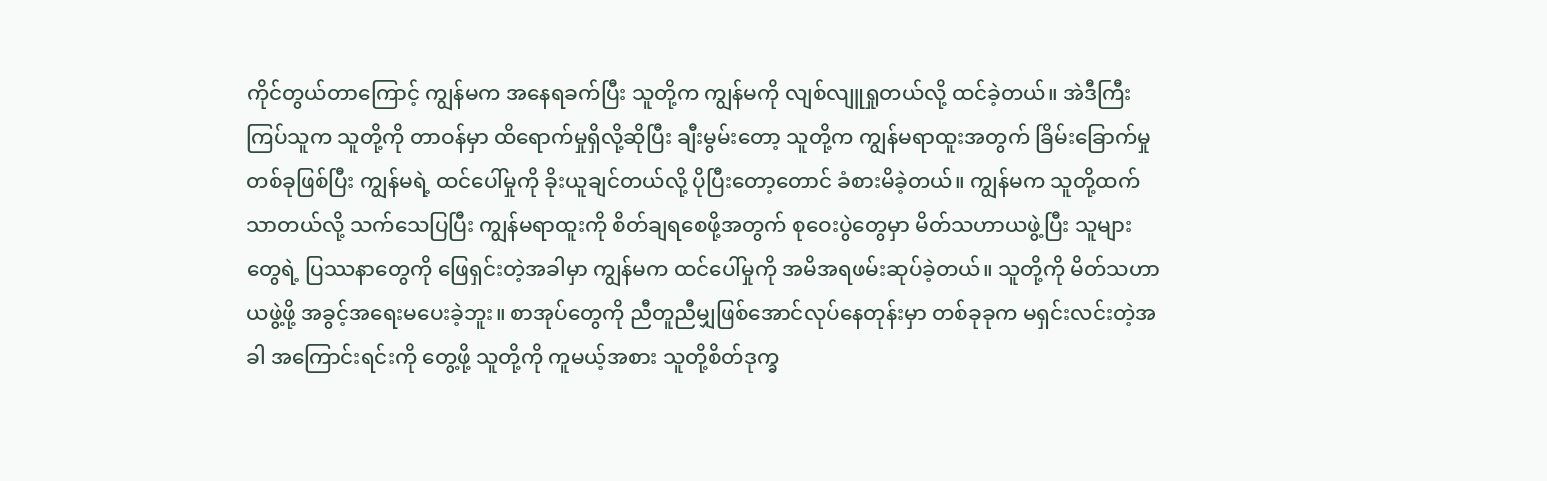ကိုင်တွယ်တာကြောင့် ကျွန်မက အနေရခက်ပြီး သူတို့က ကျွန်မကို လျစ်လျူရှုတယ်လို့ ထင်ခဲ့တယ်။ အဲဒီကြီးကြပ်သူက သူတို့ကို တာဝန်မှာ ထိရောက်မှုရှိလို့ဆိုပြီး ချီးမွမ်းတော့ သူတို့က ကျွန်မရာထူးအတွက် ခြိမ်းခြောက်မှုတစ်ခုဖြစ်ပြီး ကျွန်မရဲ့ ထင်ပေါ်မှုကို ခိုးယူချင်တယ်လို့ ပိုပြီးတော့တောင် ခံစားမိခဲ့တယ်။ ကျွန်မက သူတို့ထက်သာတယ်လို့ သက်သေပြပြီး ကျွန်မရာထူးကို စိတ်ချရစေဖို့အတွက် စုဝေးပွဲတွေမှာ မိတ်သဟာယဖွဲ့ပြီး သူများတွေရဲ့ ပြဿနာတွေကို ဖြေရှင်းတဲ့အခါမှာ ကျွန်မက ထင်ပေါ်မှုကို အမိအရဖမ်းဆုပ်ခဲ့တယ်။ သူတို့ကို မိတ်သဟာယဖွဲ့ဖို့ အခွင့်အရေးမပေးခဲ့ဘူး။ စာအုပ်တွေကို ညီတူညီမျှဖြစ်အောင်လုပ်နေတုန်းမှာ တစ်ခုခုက မရှင်းလင်းတဲ့အခါ အကြောင်းရင်းကို တွေ့ဖို့ သူတို့ကို ကူမယ့်အစား သူတို့စိတ်ဒုက္ခ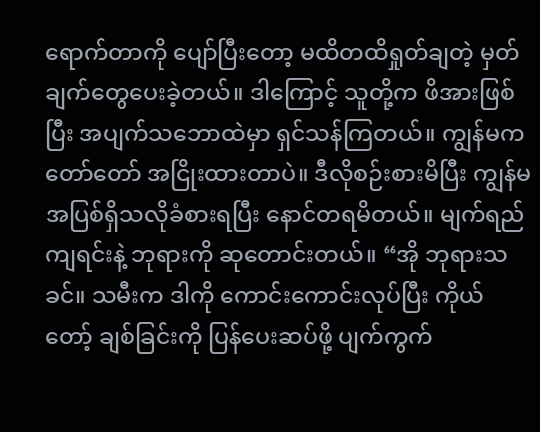ရောက်တာကို ပျော်ပြီးတော့ မထိတထိရှုတ်ချတဲ့ မှတ်ချက်တွေပေးခဲ့တယ်။ ဒါကြောင့် သူတို့က ဖိအားဖြစ်ပြီး အပျက်သဘောထဲမှာ ရှင်သန်ကြတယ်။ ကျွန်မက တော်တော် အငြိုးထားတာပဲ။ ဒီလိုစဉ်းစားမိပြီး ကျွန်မ အပြစ်ရှိသလိုခံစားရပြီး နောင်တရမိတယ်။ မျက်ရည်ကျရင်းနဲ့ ဘုရားကို ဆုတောင်းတယ်။ “အို ဘုရားသခင်။ သမီးက ဒါကို ကောင်းကောင်းလုပ်ပြီး ကိုယ်တော့် ချစ်ခြင်းကို ပြန်ပေးဆပ်ဖို့ ပျက်ကွက်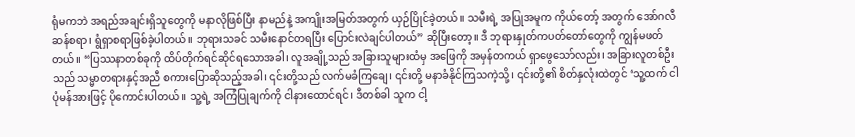ရုံမကဘဲ အရည်အချင်းရှိသူတွေကို မနာလိုဖြစ်ပြီး နာမည်နဲ့ အကျိုးအမြတ်အတွက် ယှဉ်ပြိုင်ခဲ့တယ်။ သမီးရဲ့ အပြုအမူက ကိုယ်တော့် အတွက် အော်ဂလီဆန်စရာ၊ ရွံရှာစရာဖြစ်ခဲ့ပါတယ်။ ဘုရားသခင် သမီးနောင်တရပြီး ပြောင်းလဲချင်ပါတယ်” ဆိုပြီးတော့။ ဒီ ဘုရားနှုတ်ကပတ်တော်တွေကို ကျွန်မဖတ်တယ်။ “ပြဿနာတစ်ခုကို ထိပ်တိုက်ရင်ဆိုင်ရသောအခါ၊ လူအချို့သည် အခြားသူများထံမှ အဖြေကို အမှန်တကယ် ရှာဖွေသော်လည်း၊ အခြားလူတစ်ဦးသည် သမ္မာတရားနှင့်အညီ စကားပြောဆိုသည့်အခါ၊ ၎င်းတို့သည် လက်မခံကြချေ၊ ၎င်းတို့ မနာခံနိုင်ကြသကဲ့သို့၊ ၎င်းတို့၏ စိတ်နှလုံးထဲတွင် ‘သူ့ထက် ငါ ပုံမန်အားဖြင့် ပိုကောင်းပါတယ်။ သူ့ရဲ့ အကြံပြုချက်ကို ငါနားထောင်ရင်၊ ဒီတစ်ခါ သူက ငါ့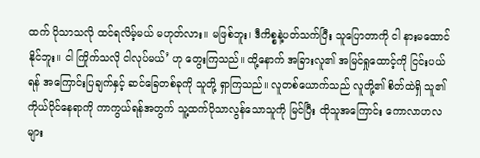ထက် ပိုသာသလို ထင်ရလိမ့်မယ် မဟုတ်လား။ မဖြစ်ဘူး၊ ဒီကိစ္စနဲ့ပတ်သက်ပြီး သူပြောတာကို ငါ နားမထောင်နိုင်ဘူး။ ငါ ကြိုက်သလို ငါလုပ်မယ်’ ဟု တွေးကြသည်။ ထို့နောက် အခြားလူ၏ အမြင်ရှုထောင့်ကို ငြင်းပယ်ရန် အကြောင်းပြချက်နှင့် ဆင်ခြေတစ်ခုကို သူတို့ ရှာကြသည်။ လူတစ်ယောက်သည် လူတို့၏ စိတ်ထဲရှိ သူ၏ ကိုယ်ပိုင်နေရာကို ကာကွယ်ရန်အတွက် သူ့ထက်ပိုသာလွန်သောသူကို မြင်ပြီး ထိုသူအကြောင်း ကောလာဟလများ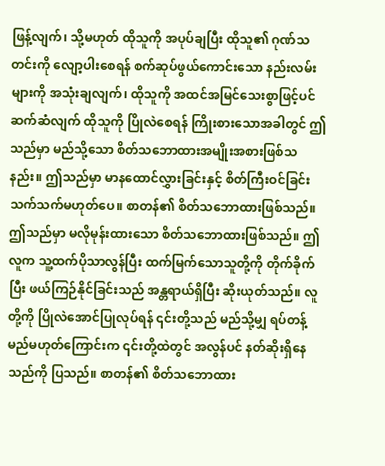ဖြန့်လျက်၊ သို့မဟုတ် ထိုသူကို အပုပ်ချပြီး ထိုသူ၏ ဂုဏ်သတင်းကို လျော့ပါးစေရန် စက်ဆုပ်ဖွယ်ကောင်းသော နည်းလမ်းများကို အသုံးချလျက်၊ ထိုသူကို အထင်အမြင်သေးစွာဖြင့်ပင် ဆက်ဆံလျက် ထိုသူကို ပြိုလဲစေရန် ကြိုးစားသောအခါတွင် ဤသည်မှာ မည်သို့သော စိတ်သဘောထားအမျိုးအစားဖြစ်သနည်း။ ဤသည်မှာ မာနထောင်လွှားခြင်းနှင့် စိတ်ကြီးဝင်ခြင်း သက်သက်မဟုတ်ပေ။ စာတန်၏ စိတ်သဘောထားဖြစ်သည်။ ဤသည်မှာ မလိုမုန်းထားသော စိတ်သဘောထားဖြစ်သည်။ ဤလူက သူ့ထက်ပိုသာလွန်ပြီး ထက်မြက်သောသူတို့ကို တိုက်ခိုက်ပြီး ဖယ်ကြဉ်နိုင်ခြင်းသည် အန္တရာယ်ရှိပြီး ဆိုးယုတ်သည်။ လူတို့ကို ပြိုလဲအောင်ပြုလုပ်ရန် ၎င်းတို့သည် မည်သို့မျှ ရပ်တန့်မည်မဟုတ်ကြောင်းက ၎င်းတို့ထဲတွင် အလွန်ပင် နတ်ဆိုးရှိနေသည်ကို ပြသည်။ စာတန်၏ စိတ်သဘောထား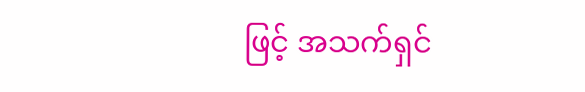ဖြင့် အသက်ရှင်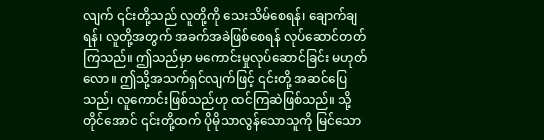လျက် ၎င်းတို့သည် လူတို့ကို သေးသိမ်စေရန်၊ ချောက်ချရန်၊ လူတို့အတွက် အခက်အခဲဖြစ်စေရန် လုပ်ဆောင်တတ်ကြသည်။ ဤသည်မှာ မကောင်းမှုလုပ်ဆောင်ခြင်း မဟုတ်လော။ ဤသို့အသက်ရှင်လျက်ဖြင့် ၎င်းတို့ အဆင်ပြေသည်၊ လူကောင်းဖြစ်သည်ဟု ထင်ကြဆဲဖြစ်သည်။ သို့တိုင်အောင် ၎င်းတို့ထက် ပိုမိုသာလွန်သောသူကို မြင်သော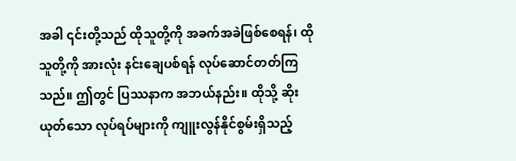အခါ ၎င်းတို့သည် ထိုသူတို့ကို အခက်အခဲဖြစ်စေရန်၊ ထိုသူတို့ကို အားလုံး နင်းချေပစ်ရန် လုပ်ဆောင်တတ်ကြသည်။ ဤတွင် ပြဿနာက အဘယ်နည်း။ ထိုသို့ ဆိုးယုတ်သော လုပ်ရပ်များကို ကျူးလွန်နိုင်စွမ်းရှိသည့်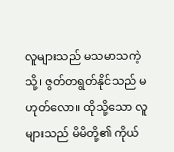လူများသည် မသမာသကဲ့သို့၊ ဇွတ်တရွတ်နိုင်သည် မဟုတ်လော။ ထိုသို့သော လူများသည် မိမိတို့၏ ကိုယ်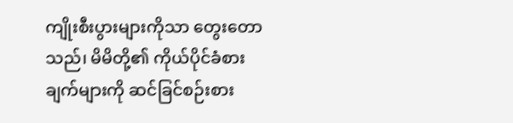ကျိုးစီးပွားများကိုသာ တွေးတောသည်၊ မိမိတို့၏ ကိုယ်ပိုင်ခံစားချက်များကို ဆင်ခြင်စဉ်းစား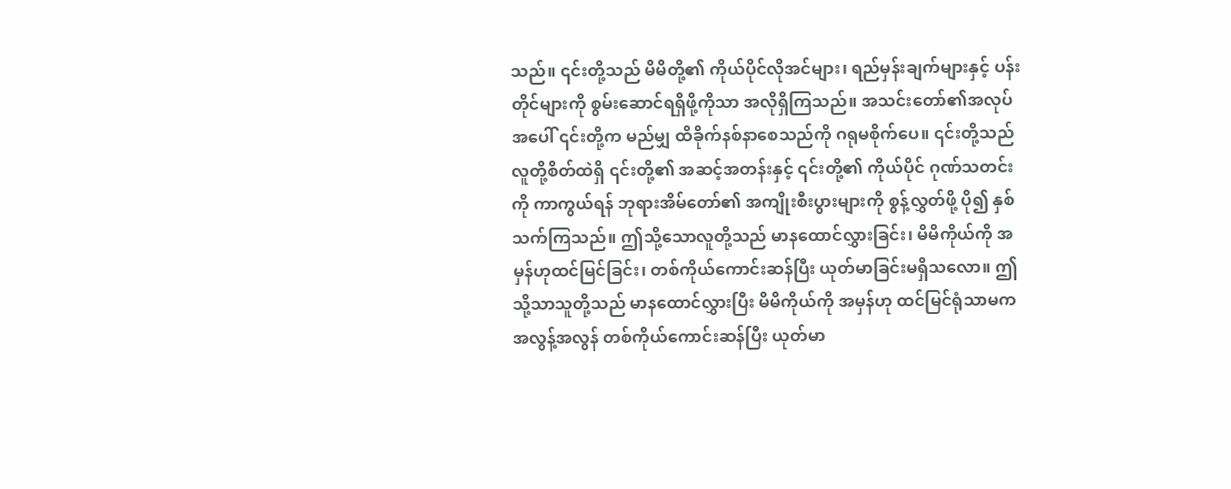သည်။ ၎င်းတို့သည် မိမိတို့၏ ကိုယ်ပိုင်လိုအင်များ၊ ရည်မှန်းချက်များနှင့် ပန်းတိုင်များကို စွမ်းဆောင်ရရှိဖို့ကိုသာ အလိုရှိကြသည်။ အသင်းတော်၏အလုပ်အပေါ် ၎င်းတို့က မည်မျှ ထိခိုက်နစ်နာစေသည်ကို ဂရုမစိုက်ပေ။ ၎င်းတို့သည် လူတို့စိတ်ထဲရှိ ၎င်းတို့၏ အဆင့်အတန်းနှင့် ၎င်းတို့၏ ကိုယ်ပိုင် ဂုဏ်သတင်းကို ကာကွယ်ရန် ဘုရားအိမ်တော်၏ အကျိုးစီးပွားများကို စွန့်လွှတ်ဖို့ ပို၍ နှစ်သက်ကြသည်။ ဤသို့သောလူတို့သည် မာနထောင်လွှားခြင်း၊ မိမိကိုယ်ကို အမှန်ဟုထင်မြင်ခြင်း၊ တစ်ကိုယ်ကောင်းဆန်ပြီး ယုတ်မာခြင်းမရှိသလော။ ဤသို့သာသူတို့သည် မာနထောင်လွှားပြီး မိမိကိုယ်ကို အမှန်ဟု ထင်မြင်ရုံသာမက အလွန့်အလွန် တစ်ကိုယ်ကောင်းဆန်ပြီး ယုတ်မာ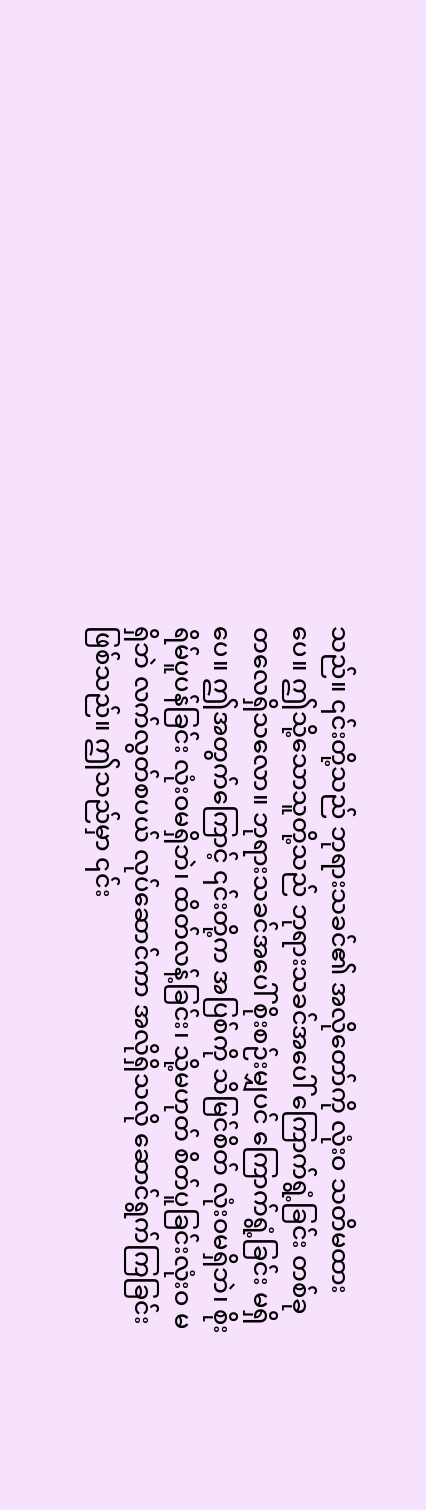သည်။ ၎င်းတို့သည် ဘုရားသခင်၏ အလိုတော်ကို လုံးဝ သတိမထားပေ။ ဤသို့သောသူတို့သည် ဘုရားသခင်အပေါ် ကြောက်ရွံ့ခြင်း တစ်ခုတလေရှိသလော။ ဘုရားသခင်အပေါ် စိုးစဉ်းမျှပင် ကြောက်ရွံ့ခြင်း မရှိပေ။ ဤအတွက်ကြောင့် ၎င်းတို့က အပြစ်ကို သိမြင်စိတ် လုံးဝမရှိဘဲ၊ စိုးရိမ်ပူပန်ခြင်း လုံးဝမရှိဘဲ၊ ထိတ်လန့်ခြင်း၊ သို့မဟုတ် စိတ်ပူခြင်းလုံးဝ မရှိဘဲ လက်လွတ်စပယ် လုပ်ဆောင်ကာ အလိုရှိသလို ဆောင်ရွက်ကြခြင်းဖြစ်သည်။ ဤသည်မှာ ၎င်း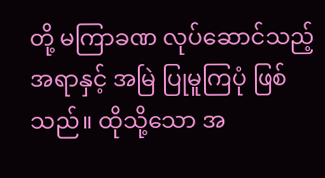တို့ မကြာခဏ လုပ်ဆောင်သည့်အရာနှင့် အမြဲ ပြုမူကြပုံ ဖြစ်သည်။ ထိုသို့သော အ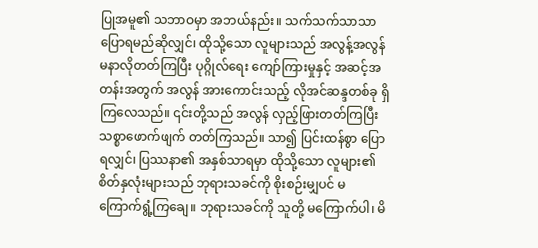ပြုအမူ၏ သဘာဝမှာ အဘယ်နည်း။ သက်သက်သာသာ ပြောရမည်ဆိုလျှင်၊ ထိုသို့သော လူများသည် အလွန့်အလွန် မနာလိုတတ်ကြပြီး ပုဂ္ဂိုလ်ရေး ကျော်ကြားမှုနှင့် အဆင့်အတန်းအတွက် အလွန် အားကောင်းသည့် လိုအင်ဆန္ဒတစ်ခု ရှိကြလေသည်။ ၎င်းတို့သည် အလွန် လှည့်ဖြားတတ်ကြပြီး သစ္စာဖောက်ဖျက် တတ်ကြသည်။ သာ၍ ပြင်းထန်စွာ ပြောရလျှင်၊ ပြဿနာ၏ အနှစ်သာရမှာ ထိုသို့သော လူများ၏ စိတ်နှလုံးများသည် ဘုရားသခင်ကို စိုးစဉ်းမျှပင် မကြောက်ရွံ့ကြချေ။ ဘုရားသခင်ကို သူတို့ မကြောက်ပါ၊ မိ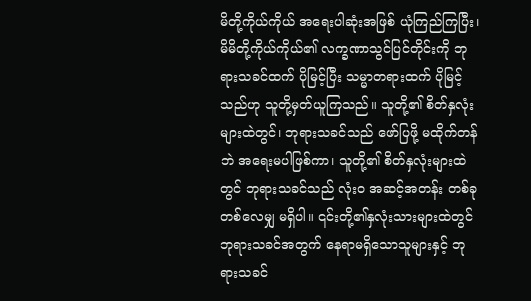မိတို့ကိုယ်ကိုယ် အရေးပါဆုံးအဖြစ် ယုံကြည်ကြပြီး၊ မိမိတို့ကိုယ်ကိုယ်၏ လက္ခဏာသွင်ပြင်တိုင်းကို ဘုရားသခင်ထက် ပိုမြင့်ပြီး သမ္မာတရားထက် ပိုမြင့်သည်ဟု သူတို့မှတ်ယူကြသည်။ သူတို့၏ စိတ်နှလုံးများထဲတွင်၊ ဘုရားသခင်သည် ဖော်ပြဖို့ မထိုက်တန်ဘဲ အရေးမပါဖြစ်ကာ၊ သူတို့၏ စိတ်နှလုံးများထဲတွင် ဘုရားသခင်သည် လုံးဝ အဆင့်အတန်း တစ်ခုတစ်လေမျှ မရှိပါ။ ၎င်းတို့၏နှလုံးသားများထဲတွင် ဘုရားသခင်အတွက် နေရာမရှိသောသူများနှင့် ဘုရားသခင်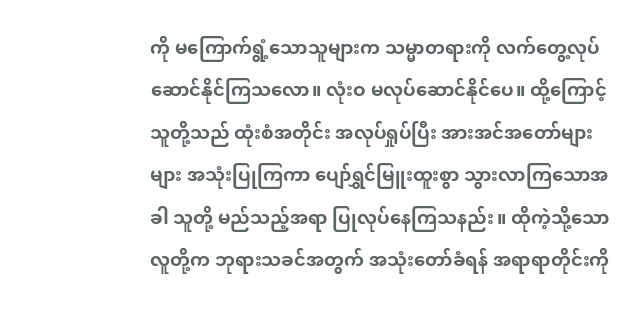ကို မကြောက်ရွံ့သောသူများက သမ္မာတရားကို လက်တွေ့လုပ်ဆောင်နိုင်ကြသလော။ လုံးဝ မလုပ်ဆောင်နိုင်ပေ။ ထို့ကြောင့် သူတို့သည် ထုံးစံအတိုင်း အလုပ်ရှုပ်ပြီး အားအင်အတော်များများ အသုံးပြုကြကာ ပျော်ရွှင်မြူးထူးစွာ သွားလာကြသောအခါ သူတို့ မည်သည့်အရာ ပြုလုပ်နေကြသနည်း။ ထိုကဲ့သို့သောလူတို့က ဘုရားသခင်အတွက် အသုံးတော်ခံရန် အရာရာတိုင်းကို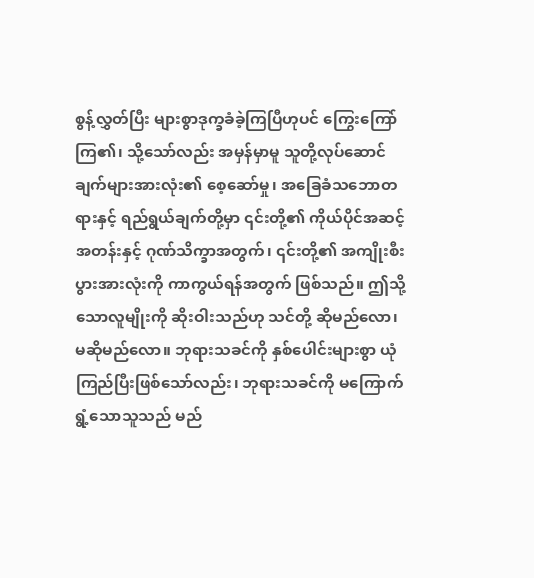စွန့်လွှတ်ပြီး များစွာဒုက္ခခံခဲ့ကြပြီဟုပင် ကြွေးကြော်ကြ၏၊ သို့သော်လည်း အမှန်မှာမူ သူတို့လုပ်ဆောင်ချက်များအားလုံး၏ စေ့ဆော်မှု၊ အခြေခံသဘောတရားနှင့် ရည်ရွယ်ချက်တို့မှာ ၎င်းတို့၏ ကိုယ်ပိုင်အဆင့်အတန်းနှင့် ဂုဏ်သိက္ခာအတွက်၊ ၎င်းတို့၏ အကျိုးစီးပွားအားလုံးကို ကာကွယ်ရန်အတွက် ဖြစ်သည်။ ဤသို့သောလူမျိုးကို ဆိုးဝါးသည်ဟု သင်တို့ ဆိုမည်လော၊ မဆိုမည်လော။ ဘုရားသခင်ကို နှစ်ပေါင်းများစွာ ယုံကြည်ပြီးဖြစ်သော်လည်း၊ ဘုရားသခင်ကို မကြောက်ရွံ့သောသူသည် မည်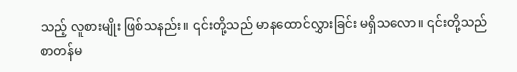သည့် လူစားမျိုး ဖြစ်သနည်း။ ၎င်းတို့သည် မာနထောင်လွှားခြင်း မရှိသလော။ ၎င်းတို့သည် စာတန်မ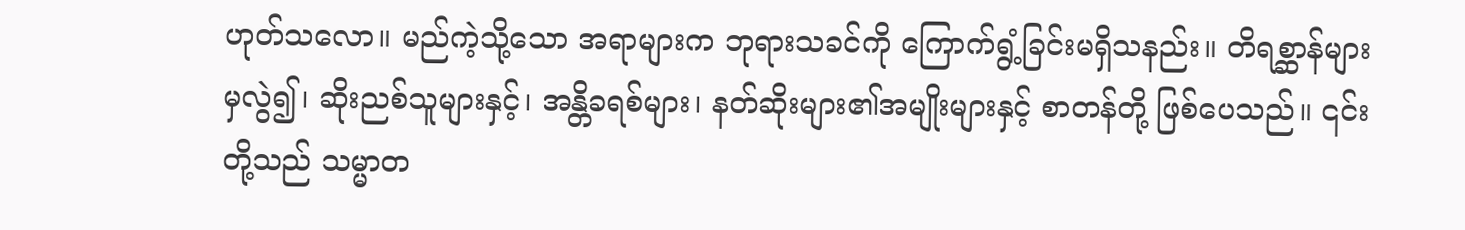ဟုတ်သလော။ မည်ကဲ့သို့သော အရာများက ဘုရားသခင်ကို ကြောက်ရွံ့ခြင်းမရှိသနည်း။ တိရစ္ဆာန်များမှလွဲ၍၊ ဆိုးညစ်သူများနှင့်၊ အန္တိခရစ်များ၊ နတ်ဆိုးများ၏အမျိုးများနှင့် စာတန်တို့ ဖြစ်ပေသည်။ ၎င်းတို့သည် သမ္မာတ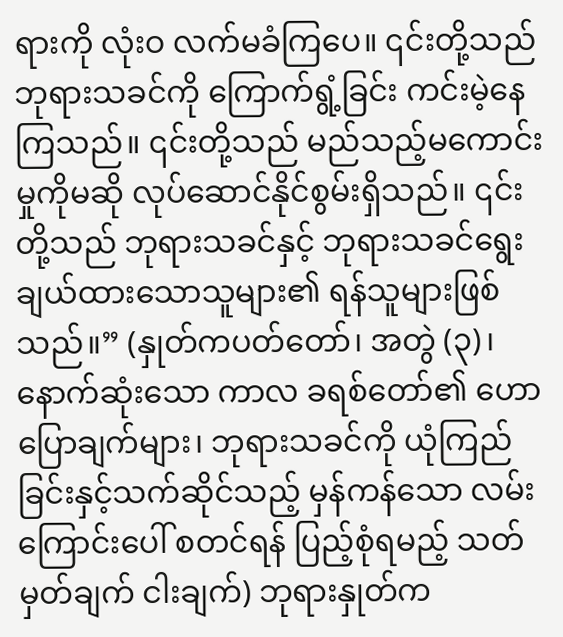ရားကို လုံးဝ လက်မခံကြပေ။ ၎င်းတို့သည် ဘုရားသခင်ကို ကြောက်ရွံ့ခြင်း ကင်းမဲ့နေကြသည်။ ၎င်းတို့သည် မည်သည့်မကောင်းမှုကိုမဆို လုပ်ဆောင်နိုင်စွမ်းရှိသည်။ ၎င်းတို့သည် ဘုရားသခင်နှင့် ဘုရားသခင်ရွေးချယ်ထားသောသူများ၏ ရန်သူများဖြစ်သည်။” (နှုတ်ကပတ်တော်၊ အတွဲ (၃)၊ နောက်ဆုံးသော ကာလ ခရစ်တော်၏ ဟောပြောချက်များ၊ ဘုရားသခင်ကို ယုံကြည်ခြင်းနှင့်သက်ဆိုင်သည့် မှန်ကန်သော လမ်းကြောင်းပေါ် စတင်ရန် ပြည့်စုံရမည့် သတ်မှတ်ချက် ငါးချက်) ဘုရားနှုတ်က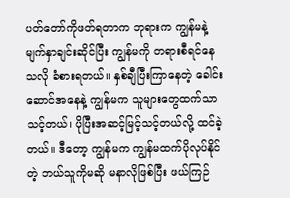ပတ်တော်ကိုဖတ်ရတာက ဘုရားက ကျွန်မနဲ့ မျက်နှာချင်းဆိုင်ပြီး ကျွန်မကို တရားစီရင်နေသလို ခံစားရတယ်။ နှစ်ချီပြီးကြာနေတဲ့ ခေါင်းဆောင်အနေနဲ့ ကျွန်မက သူများတွေထက်သာသင့်တယ်၊ ပိုပြီးအဆင့်မြင့်သင့်တယ်လို့ ထင်ခဲ့တယ်။ ဒီတော့ ကျွန်မက ကျွန်မထက်ပိုလုပ်နိုင်တဲ့ ဘယ်သူကိုမဆို မနာလိုဖြစ်ပြီး ဖယ်ကြဉ်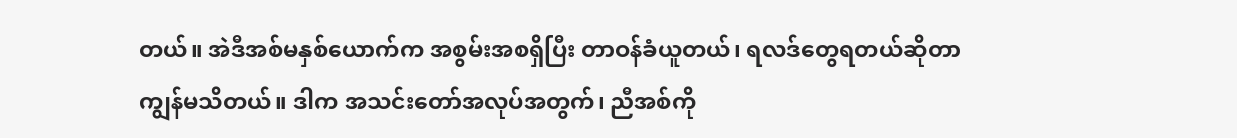တယ်။ အဲဒီအစ်မနှစ်ယောက်က အစွမ်းအစရှိပြီး တာဝန်ခံယူတယ်၊ ရလဒ်တွေရတယ်ဆိုတာ ကျွန်မသိတယ်။ ဒါက အသင်းတော်အလုပ်အတွက်၊ ညီအစ်ကို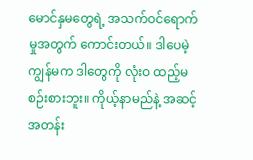မောင်နှမတွေရဲ့ အသက်ဝင်ရောက်မှုအတွက် ကောင်းတယ်။ ဒါပေမဲ့ ကျွန်မက ဒါတွေကို လုံးဝ ထည့်မစဉ်းစားဘူး။ ကိုယ့်နာမည်နဲ့ အဆင့်အတန်း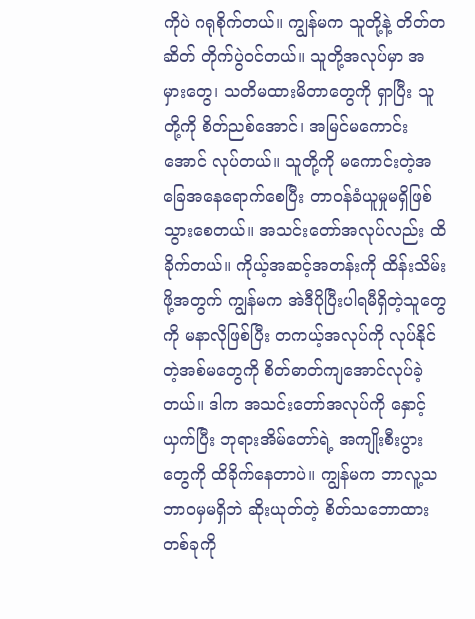ကိုပဲ ဂရုစိုက်တယ်။ ကျွန်မက သူတို့နဲ့ တိတ်တဆိတ် တိုက်ပွဲဝင်တယ်။ သူတို့အလုပ်မှာ အမှားတွေ၊ သတိမထားမိတာတွေကို ရှာပြီး သူတို့ကို စိတ်ညစ်အောင်၊ အမြင်မကောင်းအောင် လုပ်တယ်။ သူတို့ကို မကောင်းတဲ့အခြေအနေရောက်စေပြီး တာဝန်ခံယူမှုမရှိဖြစ်သွားစေတယ်။ အသင်းတော်အလုပ်လည်း ထိခိုက်တယ်။ ကိုယ့်အဆင့်အတန်းကို ထိန်းသိမ်းဖို့အတွက် ကျွန်မက အဲဒီပိုပြီးပါရမီရှိတဲ့သူတွေကို မနာလိုဖြစ်ပြီး တကယ့်အလုပ်ကို လုပ်နိုင်တဲ့အစ်မတွေကို စိတ်ဓာတ်ကျအောင်လုပ်ခဲ့တယ်။ ဒါက အသင်းတော်အလုပ်ကို နှောင့်ယှက်ပြီး ဘုရားအိမ်တော်ရဲ့ အကျိုးစီးပွားတွေကို ထိခိုက်နေတာပဲ။ ကျွန်မက ဘာလူ့သဘာဝမှမရှိဘဲ ဆိုးယုတ်တဲ့ စိတ်သဘောထားတစ်ခုကို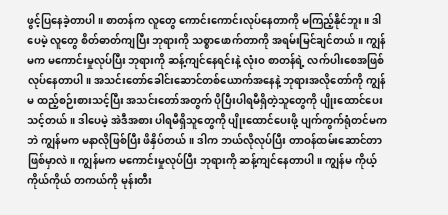ဖွင့်ပြနေခဲ့တာပါ။ စာတန်က လူတွေ ကောင်းကောင်းလုပ်နေတာကို မကြည့်နိုင်ဘူး။ ဒါပေမဲ့ လူတွေ စိတ်ဓာတ်ကျပြီး ဘုရားကို သစ္စာဖောက်တာကို အရမ်းမြင်ချင်တယ်။ ကျွန်မက မကောင်းမှုလုပ်ပြီး ဘုရားကို ဆန့်ကျင်နေရင်းနဲ့ လုံးဝ စာတန်ရဲ့ လက်ပါးစေအဖြစ် လုပ်နေတာပါ။ အသင်းတော်ခေါင်းဆောင်တစ်ယောက်အနေနဲ့ ဘုရားအလိုတော်ကို ကျွန်မ ထည့်စဉ်းစားသင့်ပြီး အသင်းတော်အတွက် ပိုပြီးပါရမီရှိတဲ့သူတွေကို ပျိုးထောင်ပေးသင့်တယ်။ ဒါပေမဲ့ အဲဒီအစား ပါရမီရှိသူတွေကို ပျိုးထောင်ပေးဖို့ ပျက်ကွက်ရုံတင်မကဘဲ ကျွန်မက မနာလိုဖြစ်ပြီး ဖိနှိပ်တယ်။ ဒါက ဘယ်လိုလုပ်ပြီး တာဝန်ထမ်းဆောင်တာဖြစ်မှာလဲ။ ကျွန်မက မကောင်းမှုလုပ်ပြီး ဘုရားကို ဆန့်ကျင်နေတာပါ။ ကျွန်မ ကိုယ့်ကိုယ်ကိုယ် တကယ်ကို မုန်းတီး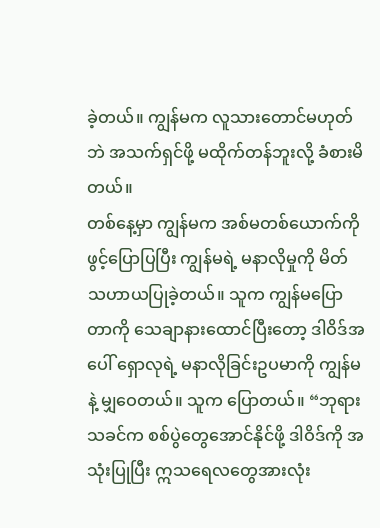ခဲ့တယ်။ ကျွန်မက လူသားတောင်မဟုတ်ဘဲ အသက်ရှင်ဖို့ မထိုက်တန်ဘူးလို့ ခံစားမိတယ်။
တစ်နေ့မှာ ကျွန်မက အစ်မတစ်ယောက်ကို ဖွင့်ပြောပြပြီး ကျွန်မရဲ့ မနာလိုမှုကို မိတ်သဟာယပြုခဲ့တယ်။ သူက ကျွန်မပြောတာကို သေချာနားထောင်ပြီးတော့ ဒါဝိဒ်အပေါ် ရှောလုရဲ့ မနာလိုခြင်းဥပမာကို ကျွန်မနဲ့ မျှဝေတယ်။ သူက ပြောတယ်။ “ဘုရားသခင်က စစ်ပွဲတွေအောင်နိုင်ဖို့ ဒါဝိဒ်ကို အသုံးပြုပြီး ဣသရေလတွေအားလုံး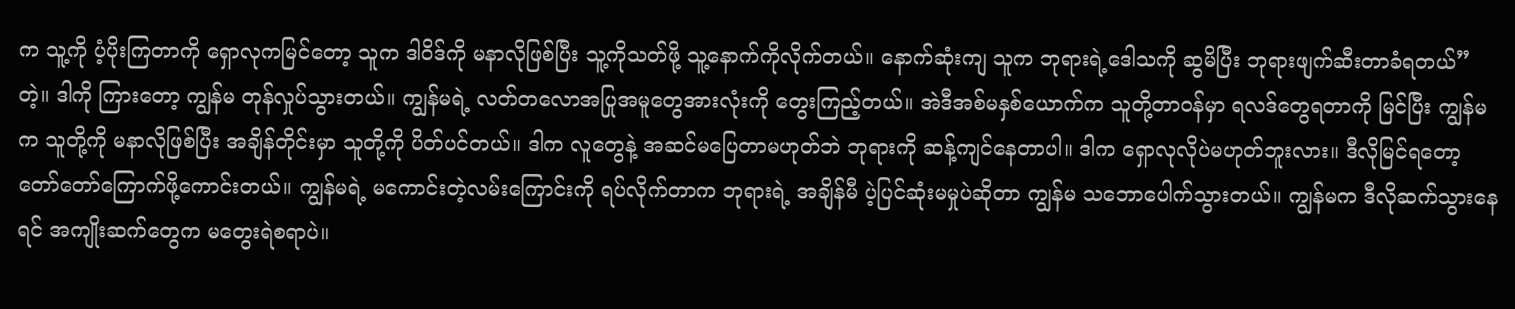က သူ့ကို ပံ့ပိုးကြတာကို ရှောလုကမြင်တော့ သူက ဒါဝိဒ်ကို မနာလိုဖြစ်ပြီး သူ့ကိုသတ်ဖို့ သူ့နောက်ကိုလိုက်တယ်။ နောက်ဆုံးကျ သူက ဘုရားရဲ့ဒေါသကို ဆွမိပြီး ဘုရားဖျက်ဆီးတာခံရတယ်” တဲ့။ ဒါကို ကြားတော့ ကျွန်မ တုန်လှုပ်သွားတယ်။ ကျွန်မရဲ့ လတ်တလောအပြုအမူတွေအားလုံးကို တွေးကြည့်တယ်။ အဲဒီအစ်မနှစ်ယောက်က သူတို့တာဝန်မှာ ရလဒ်တွေရတာကို မြင်ပြီး ကျွန်မက သူတို့ကို မနာလိုဖြစ်ပြီး အချိန်တိုင်းမှာ သူတို့ကို ပိတ်ပင်တယ်။ ဒါက လူတွေနဲ့ အဆင်မပြေတာမဟုတ်ဘဲ ဘုရားကို ဆန့်ကျင်နေတာပါ။ ဒါက ရှောလုလိုပဲမဟုတ်ဘူးလား။ ဒီလိုမြင်ရတော့ တော်တော်ကြောက်ဖို့ကောင်းတယ်။ ကျွန်မရဲ့ မကောင်းတဲ့လမ်းကြောင်းကို ရပ်လိုက်တာက ဘုရားရဲ့ အချိန်မီ ပဲ့ပြင်ဆုံးမမှုပဲဆိုတာ ကျွန်မ သဘောပေါက်သွားတယ်။ ကျွန်မက ဒီလိုဆက်သွားနေရင် အကျိုးဆက်တွေက မတွေးရဲစရာပဲ။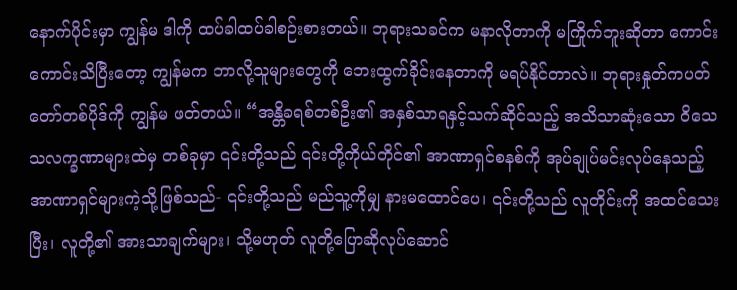နောက်ပိုင်းမှာ ကျွန်မ ဒါကို ထပ်ခါထပ်ခါစဉ်းစားတယ်။ ဘုရားသခင်က မနာလိုတာကို မကြိုက်ဘူးဆိုတာ ကောင်းကောင်းသိပြီးတော့ ကျွန်မက ဘာလို့သူများတွေကို ဘေးထွက်ခိုင်းနေတာကို မရပ်နိုင်တာလဲ။ ဘုရားနှုတ်ကပတ်တော်တစ်ပိုဒ်ကို ကျွန်မ ဖတ်တယ်။ “အန္တိခရစ်တစ်ဦး၏ အနှစ်သာရနှင့်သက်ဆိုင်သည့် အသိသာဆုံးသော ဝိသေသလက္ခဏာများထဲမှ တစ်ခုမှာ ၎င်းတို့သည် ၎င်းတို့ကိုယ်တိုင်၏ အာဏာရှင်စနစ်ကို အုပ်ချုပ်မင်းလုပ်နေသည့် အာဏာရှင်များကဲ့သို့ဖြစ်သည်- ၎င်းတို့သည် မည်သူ့ကိုမျှ နားမထောင်ပေ၊ ၎င်းတို့သည် လူတိုင်းကို အထင်သေးပြီး၊ လူတို့၏ အားသာချက်များ၊ သို့မဟုတ် လူတို့ပြောဆိုလုပ်ဆောင်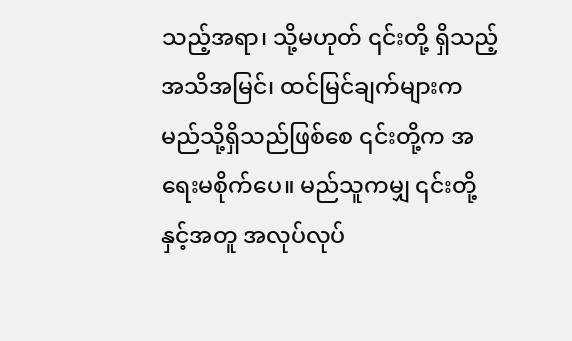သည့်အရာ၊ သို့မဟုတ် ၎င်းတို့ ရှိသည့် အသိအမြင်၊ ထင်မြင်ချက်များက မည်သို့ရှိသည်ဖြစ်စေ ၎င်းတို့က အရေးမစိုက်ပေ။ မည်သူကမျှ ၎င်းတို့နှင့်အတူ အလုပ်လုပ်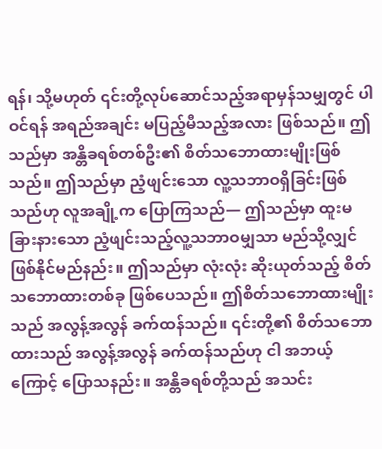ရန်၊ သို့မဟုတ် ၎င်းတို့လုပ်ဆောင်သည့်အရာမှန်သမျှတွင် ပါဝင်ရန် အရည်အချင်း မပြည့်မီသည့်အလား ဖြစ်သည်။ ဤသည်မှာ အန္တိခရစ်တစ်ဦး၏ စိတ်သဘောထားမျိုးဖြစ်သည်။ ဤသည်မှာ ညံ့ဖျင်းသော လူ့သဘာဝရှိခြင်းဖြစ်သည်ဟု လူအချို့က ပြောကြသည်— ဤသည်မှာ ထူးမခြားနားသော ညံ့ဖျင်းသည့်လူ့သဘာဝမျှသာ မည်သို့လျှင် ဖြစ်နိုင်မည်နည်း။ ဤသည်မှာ လုံးလုံး ဆိုးယုတ်သည့် စိတ်သဘောထားတစ်ခု ဖြစ်ပေသည်။ ဤစိတ်သဘောထားမျိုးသည် အလွန့်အလွန် ခက်ထန်သည်။ ၎င်းတို့၏ စိတ်သဘောထားသည် အလွန့်အလွန် ခက်ထန်သည်ဟု ငါ အဘယ့်ကြောင့် ပြောသနည်း။ အန္တိခရစ်တို့သည် အသင်း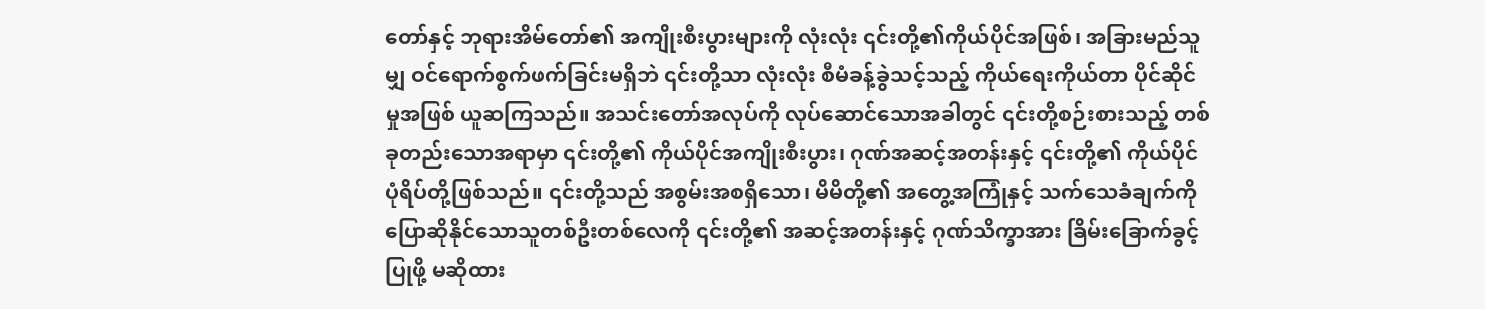တော်နှင့် ဘုရားအိမ်တော်၏ အကျိုးစီးပွားများကို လုံးလုံး ၎င်းတို့၏ကိုယ်ပိုင်အဖြစ်၊ အခြားမည်သူမျှ ဝင်ရောက်စွက်ဖက်ခြင်းမရှိဘဲ ၎င်းတို့သာ လုံးလုံး စီမံခန့်ခွဲသင့်သည့် ကိုယ်ရေးကိုယ်တာ ပိုင်ဆိုင်မှုအဖြစ် ယူဆကြသည်။ အသင်းတော်အလုပ်ကို လုပ်ဆောင်သောအခါတွင် ၎င်းတို့စဉ်းစားသည့် တစ်ခုတည်းသောအရာမှာ ၎င်းတို့၏ ကိုယ်ပိုင်အကျိုးစီးပွား၊ ဂုဏ်အဆင့်အတန်းနှင့် ၎င်းတို့၏ ကိုယ်ပိုင် ပုံရိပ်တို့ဖြစ်သည်။ ၎င်းတို့သည် အစွမ်းအစရှိသော၊ မိမိတို့၏ အတွေ့အကြုံနှင့် သက်သေခံချက်ကို ပြောဆိုနိုင်သောသူတစ်ဦးတစ်လေကို ၎င်းတို့၏ အဆင့်အတန်းနှင့် ဂုဏ်သိက္ခာအား ခြိမ်းခြောက်ခွင့်ပြုဖို့ မဆိုထား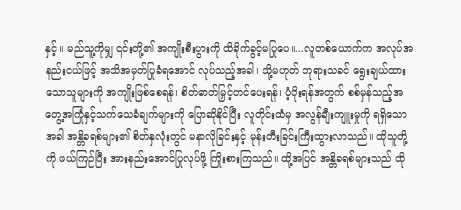နှင့်။ မည်သူ့ကိုမျှ ၎င်းတို့၏ အကျိုးစီးပွားကို ထိခိုက်ခွင့်မပြုပေ။...လူတစ်ယောက်က အလုပ်အနည်းငယ်ဖြင့် အသိအမှတ်ပြုခံရအောင် လုပ်သည့်အခါ၊ သို့မဟုတ် ဘုရားသခင် ရွေးချယ်ထားသောသူများကို အကျိုးဖြစ်စေရန်၊ စိတ်ဓာတ်မြှင့်တင်ပေးရန်၊ ပံ့ပိုးရန်အတွက် စစ်မှန်သည့်အတွေ့အကြုံနှင့်သက်သေခံချက်များကို ပြောဆိုနိုင်ပြီး လူတိုင်းထံမှ အလွန်ချီးကျူးမှုကို ရရှိသောအခါ အန္တိခရစ်များ၏ စိတ်နှလုံးတွင် မနာလိုခြင်းနှင့် မုန်းတီးခြင်းကြီးထွားလာသည်။ ထိုသူတို့ကို ဖယ်ကြဉ်ပြီး အားနည်းအောင်ပြုလုပ်ဖို့ ကြိုးစားကြသည်။ ထို့အပြင် အန္တိခရစ်များသည် ထို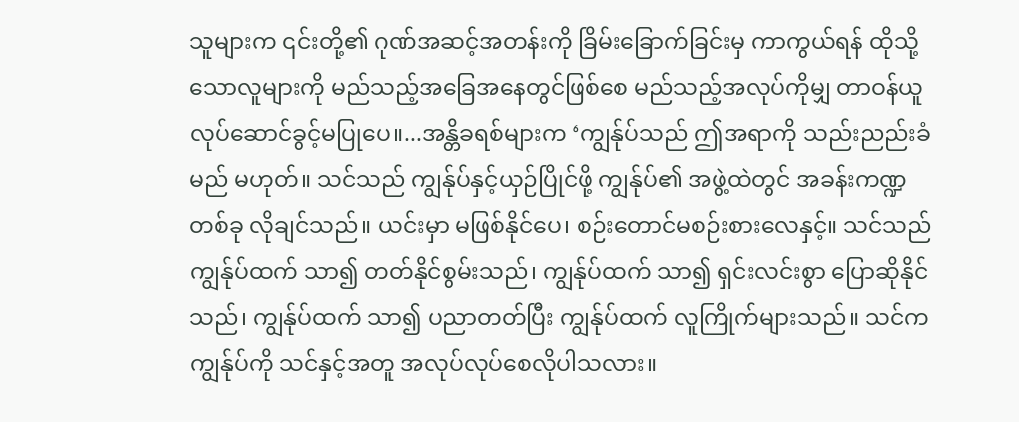သူများက ၎င်းတို့၏ ဂုဏ်အဆင့်အတန်းကို ခြိမ်းခြောက်ခြင်းမှ ကာကွယ်ရန် ထိုသို့သောလူများကို မည်သည့်အခြေအနေတွင်ဖြစ်စေ မည်သည့်အလုပ်ကိုမျှ တာဝန်ယူလုပ်ဆောင်ခွင့်မပြုပေ။...အန္တိခရစ်များက ‘ကျွန်ုပ်သည် ဤအရာကို သည်းညည်းခံမည် မဟုတ်။ သင်သည် ကျွန်ုပ်နှင့်ယှဉ်ပြိုင်ဖို့ ကျွန်ုပ်၏ အဖွဲ့ထဲတွင် အခန်းကဏ္ဍတစ်ခု လိုချင်သည်။ ယင်းမှာ မဖြစ်နိုင်ပေ၊ စဉ်းတောင်မစဉ်းစားလေနှင့်။ သင်သည် ကျွန်ုပ်ထက် သာ၍ တတ်နိုင်စွမ်းသည်၊ ကျွန်ုပ်ထက် သာ၍ ရှင်းလင်းစွာ ပြောဆိုနိုင်သည်၊ ကျွန်ုပ်ထက် သာ၍ ပညာတတ်ပြီး ကျွန်ုပ်ထက် လူကြိုက်များသည်။ သင်က ကျွန်ုပ်ကို သင်နှင့်အတူ အလုပ်လုပ်စေလိုပါသလား။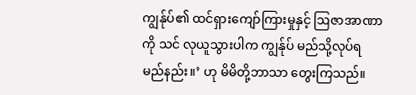ကျွန်ုပ်၏ ထင်ရှားကျော်ကြားမှုနှင့် ဩဇာအာဏာကို သင် လုယူသွားပါက ကျွန်ုပ် မည်သို့လုပ်ရမည်နည်း။’ ဟု မိမိတို့ဘာသာ တွေးကြသည်။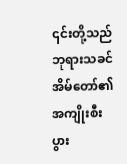၎င်းတို့သည် ဘုရားသခင် အိမ်တော်၏ အကျိုးစီးပွား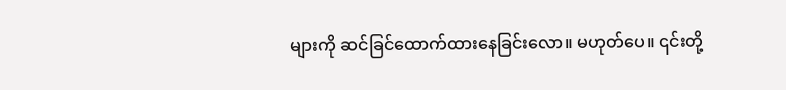များကို ဆင်ခြင်ထောက်ထားနေခြင်းလော။ မဟုတ်ပေ။ ၎င်းတို့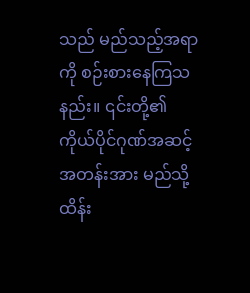သည် မည်သည့်အရာကို စဉ်းစားနေကြသနည်း။ ၎င်းတို့၏ ကိုယ်ပိုင်ဂုဏ်အဆင့်အတန်းအား မည်သို့ ထိန်း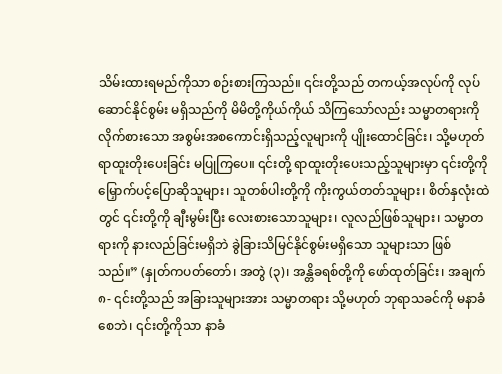သိမ်းထားရမည်ကိုသာ စဉ်းစားကြသည်။ ၎င်းတို့သည် တကယ့်အလုပ်ကို လုပ်ဆောင်နိုင်စွမ်း မရှိသည်ကို မိမိတို့ကိုယ်ကိုယ် သိကြသော်လည်း သမ္မာတရားကို လိုက်စားသော အစွမ်းအစကောင်းရှိသည့်လူများကို ပျိုးထောင်ခြင်း၊ သို့မဟုတ် ရာထူးတိုးပေးခြင်း မပြုကြပေ။ ၎င်းတို့ ရာထူးတိုးပေးသည့်သူများမှာ ၎င်းတို့ကို မြှောက်ပင့်ပြောဆိုသူများ၊ သူတစ်ပါးတို့ကို ကိုးကွယ်တတ်သူများ၊ စိတ်နှလုံးထဲတွင် ၎င်းတို့ကို ချီးမွမ်းပြီး လေးစားသောသူများ၊ လူလည်ဖြစ်သူများ၊ သမ္မာတရားကို နားလည်ခြင်းမရှိဘဲ ခွဲခြားသိမြင်နိုင်စွမ်းမရှိသော သူများသာ ဖြစ်သည်။” (နှုတ်ကပတ်တော်၊ အတွဲ (၃)၊ အန္တိခရစ်တို့ကို ဖော်ထုတ်ခြင်း၊ အချက် ၈- ၎င်းတို့သည် အခြားသူများအား သမ္မာတရား သို့မဟုတ် ဘုရာသခင်ကို မနာခံစေဘဲ၊ ၎င်းတို့ကိုသာ နာခံ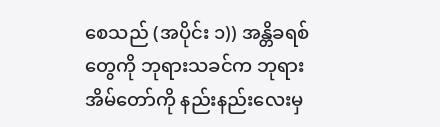စေသည် (အပိုင်း ၁)) အန္တိခရစ်တွေကို ဘုရားသခင်က ဘုရားအိမ်တော်ကို နည်းနည်းလေးမှ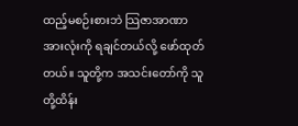ထည့်မစဉ်းစားဘဲ သြဇာအာဏာအားလုံးကို ရချင်တယ်လို့ ဖော်ထုတ်တယ်။ သူတို့က အသင်းတော်ကို သူတို့ထိန်း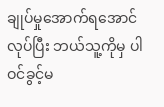ချုပ်မှုအောက်ရအောင်လုပ်ပြီး ဘယ်သူ့ကိုမှ ပါဝင်ခွင့်မ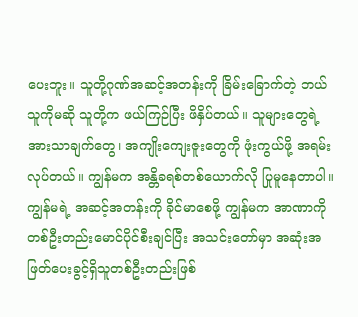ပေးဘူး။ သူတို့ဂုဏ်အဆင့်အတန်းကို ခြိမ်းခြောက်တဲ့ ဘယ်သူကိုမဆို သူတို့က ဖယ်ကြဉ်ပြီး ဖိနှိပ်တယ်။ သူများတွေရဲ့ အားသာချက်တွေ၊ အကျိုးကျေးဇူးတွေကို ဖုံးကွယ်ဖို့ အရမ်းလုပ်တယ်။ ကျွန်မက အန္တိခရစ်တစ်ယောက်လို ပြုမူနေတာပါ။ ကျွန်မရဲ့ အဆင့်အတန်းကို ခိုင်မာစေဖို့ ကျွန်မက အာဏာကို တစ်ဦးတည်းမောင်ပိုင်စီးချင်ပြီး အသင်းတော်မှာ အဆုံးအဖြတ်ပေးခွင့်ရှိသူတစ်ဦးတည်းဖြစ်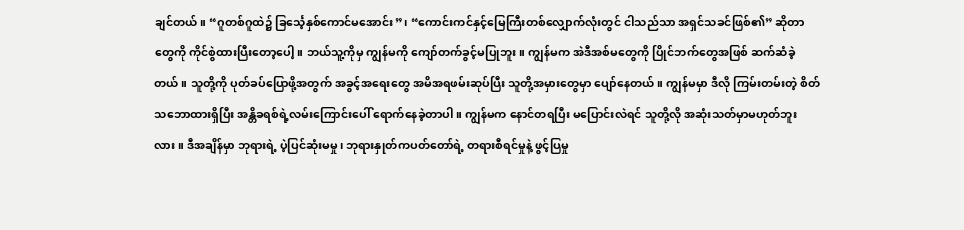ချင်တယ်။ “ဂူတစ်ဂူထဲ၌ ခြင်္သေ့နှစ်ကောင်မအောင်း”၊ “ကောင်းကင်နှင့်မြေကြီးတစ်လျှောက်လုံးတွင် ငါသည်သာ အရှင်သခင်ဖြစ်၏” ဆိုတာတွေကို ကိုင်စွဲထားပြီးတော့ပေါ့။ ဘယ်သူ့ကိုမှ ကျွန်မကို ကျော်တက်ခွင့်မပြုဘူး။ ကျွန်မက အဲဒီအစ်မတွေကို ပြိုင်ဘက်တွေအဖြစ် ဆက်ဆံခဲ့တယ်။ သူတို့ကို ပုတ်ခပ်ပြောဖို့အတွက် အခွင့်အရေးတွေ အမိအရဖမ်းဆုပ်ပြီး သူတို့အမှားတွေမှာ ပျော်နေတယ်။ ကျွန်မမှာ ဒီလို ကြမ်းတမ်းတဲ့ စိတ်သဘောထားရှိပြီး အန္တိခရစ်ရဲ့လမ်းကြောင်းပေါ် ရောက်နေခဲ့တာပါ။ ကျွန်မက နောင်တရပြီး မပြောင်းလဲရင် သူတို့လို အဆုံးသတ်မှာမဟုတ်ဘူးလား။ ဒီအချိန်မှာ ဘုရားရဲ့ ပဲ့ပြင်ဆုံးမမှု၊ ဘုရားနှုတ်ကပတ်တော်ရဲ့ တရားစီရင်မှုနဲ့ ဖွင့်ပြမှု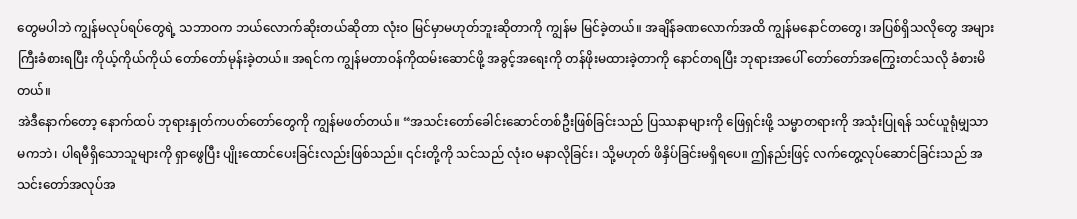တွေမပါဘဲ ကျွန်မလုပ်ရပ်တွေရဲ့ သဘာဝက ဘယ်လောက်ဆိုးတယ်ဆိုတာ လုံးဝ မြင်မှာမဟုတ်ဘူးဆိုတာကို ကျွန်မ မြင်ခဲ့တယ်။ အချိန်ခဏလောက်အထိ ကျွန်မနောင်တတွေ၊ အပြစ်ရှိသလိုတွေ အများကြီးခံစားရပြီး ကိုယ့်ကိုယ်ကိုယ် တော်တော်မုန်းခဲ့တယ်။ အရင်က ကျွန်မတာဝန်ကိုထမ်းဆောင်ဖို့ အခွင့်အရေးကို တန်ဖိုးမထားခဲ့တာကို နောင်တရပြီး ဘုရားအပေါ် တော်တော်အကြွေးတင်သလို ခံစားမိတယ်။
အဲဒီနောက်တော့ နောက်ထပ် ဘုရားနှုတ်ကပတ်တော်တွေကို ကျွန်မဖတ်တယ်။ “အသင်းတော်ခေါင်းဆောင်တစ်ဦးဖြစ်ခြင်းသည် ပြဿနာများကို ဖြေရှင်းဖို့ သမ္မာတရားကို အသုံးပြုရန် သင်ယူရုံမျှသာမကဘဲ၊ ပါရမီရှိသောသူများကို ရှာဖွေပြီး ပျိုးထောင်ပေးခြင်းလည်းဖြစ်သည်။ ၎င်းတို့ကို သင်သည် လုံးဝ မနာလိုခြင်း၊ သို့မဟုတ် ဖိနှိပ်ခြင်းမရှိရပေ။ ဤနည်းဖြင့် လက်တွေ့လုပ်ဆောင်ခြင်းသည် အသင်းတော်အလုပ်အ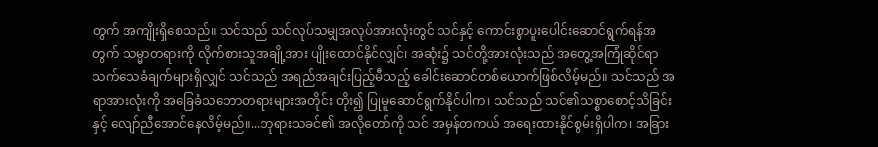တွက် အကျိုးရှိစေသည်။ သင်သည် သင်လုပ်သမျှအလုပ်အားလုံးတွင် သင်နှင့် ကောင်းစွာပူးပေါင်းဆောင်ရွက်ရန်အတွက် သမ္မာတရားကို လိုက်စားသူအချို့အား ပျိုးထောင်နိုင်လျှင်၊ အဆုံး၌ သင်တို့အားလုံးသည် အတွေ့အကြုံဆိုင်ရာ သက်သေခံချက်များရှိလျှင် သင်သည် အရည်အချင်းပြည့်မီသည့် ခေါင်းဆောင်တစ်ယောက်ဖြစ်လိမ့်မည်။ သင်သည် အရာအားလုံးကို အခြေခံသဘောတရားများအတိုင်း တိုး၍ ပြုမူဆောင်ရွက်နိုင်ပါက၊ သင်သည် သင်၏သစ္စာစောင့်သိခြင်းနှင့် လျော်ညီအောင်နေလိမ့်မည်။...ဘုရားသခင်၏ အလိုတော်ကို သင် အမှန်တကယ် အရေးထားနိုင်စွမ်းရှိပါက၊ အခြား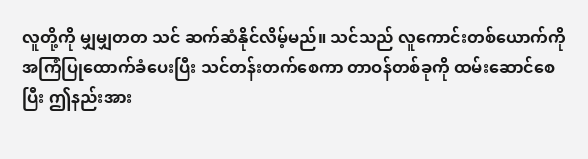လူတို့ကို မျှမျှတတ သင် ဆက်ဆံနိုင်လိမ့်မည်။ သင်သည် လူကောင်းတစ်ယောက်ကို အကြံပြုထောက်ခံပေးပြီး သင်တန်းတက်စေကာ တာဝန်တစ်ခုကို ထမ်းဆောင်စေပြီး ဤနည်းအား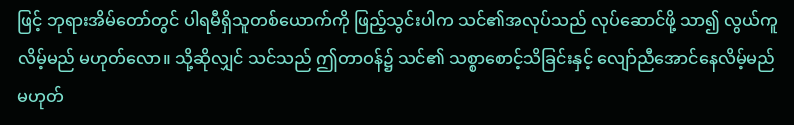ဖြင့် ဘုရားအိမ်တော်တွင် ပါရမီရှိသူတစ်ယောက်ကို ဖြည့်သွင်းပါက သင်၏အလုပ်သည် လုပ်ဆောင်ဖို့ သာ၍ လွယ်ကူလိမ့်မည် မဟုတ်လော။ သို့ဆိုလျှင် သင်သည် ဤတာဝန်၌ သင်၏ သစ္စာစောင့်သိခြင်းနှင့် လျော်ညီအောင်နေလိမ့်မည် မဟုတ်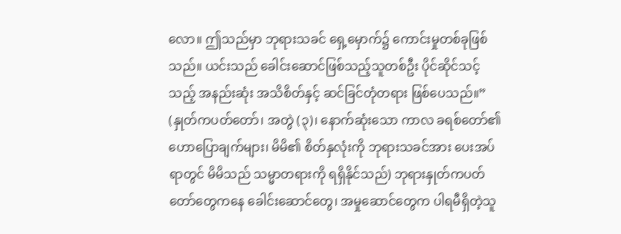လော။ ဤသည်မှာ ဘုရားသခင် ရှေ့မှောက်၌ ကောင်းမှုတစ်ခုဖြစ်သည်။ ယင်းသည် ခေါင်းဆောင်ဖြစ်သည့်သူတစ်ဦး ပိုင်ဆိုင်သင့်သည့် အနည်းဆုံး အသိစိတ်နှင့် ဆင်ခြင်တုံတရား ဖြစ်ပေသည်။” (နှုတ်ကပတ်တော်၊ အတွဲ (၃)၊ နောက်ဆုံးသော ကာလ ခရစ်တော်၏ ဟောပြောချက်များ၊ မိမိ၏ စိတ်နှလုံးကို ဘုရားသခင်အား ပေးအပ်ရာတွင် မိမိသည် သမ္မာတရားကို ရရှိနိုင်သည်) ဘုရားနှုတ်ကပတ်တော်တွေကနေ ခေါင်းဆောင်တွေ၊ အမှုဆောင်တွေက ပါရမီရှိတဲ့သူ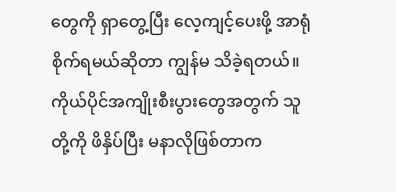တွေကို ရှာတွေ့ပြီး လေ့ကျင့်ပေးဖို့ အာရုံစိုက်ရမယ်ဆိုတာ ကျွန်မ သိခဲ့ရတယ်။ ကိုယ်ပိုင်အကျိုးစီးပွားတွေအတွက် သူတို့ကို ဖိနှိပ်ပြီး မနာလိုဖြစ်တာက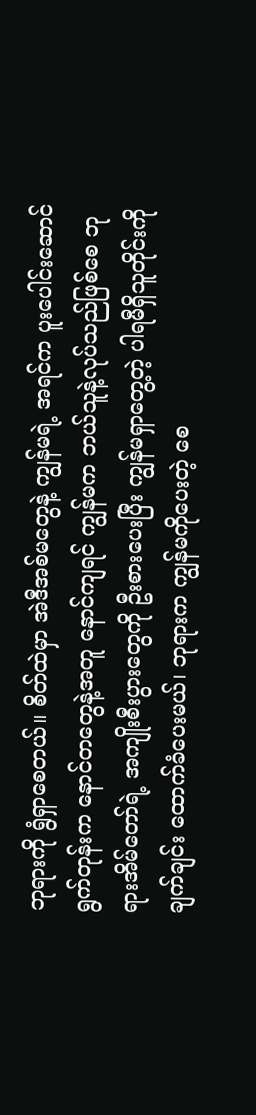ဘုရားကို ရွံရှာစေတယ်။ စိတ်ထဲမှာ အဲဒီအစ်မတွေနဲ့ ကျွန်မရဲ့ အရင်က ပူးပေါင်းဆောင်ရွက်တုန်းက နောင်တတွေနဲ့အတူ နောင်ကျရင် ကျွန်မက ဘယ်သူနဲ့လုပ်သည်ဖြစ်စေ ဘုရားအိမ်တော်ရဲ့ အကျိုးစီးပွားတွေကို ဦးစားပေးပြီး ကျွန်မရှာတွေ့တဲ့ ပါရမီရှိသူတိုင်းကို ချက်ချင်း ထောက်ခံပေးမယ်၊ ဘုရားက ကျွန်မကိုပေးတဲ့ စေ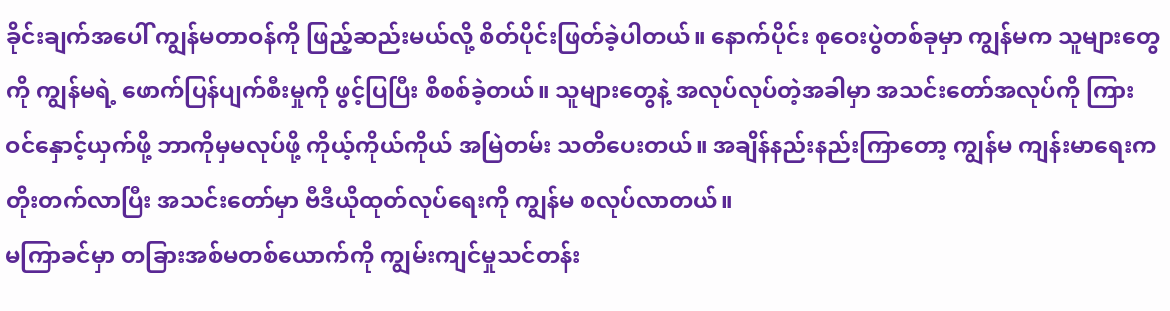ခိုင်းချက်အပေါ် ကျွန်မတာဝန်ကို ဖြည့်ဆည်းမယ်လို့ စိတ်ပိုင်းဖြတ်ခဲ့ပါတယ်။ နောက်ပိုင်း စုဝေးပွဲတစ်ခုမှာ ကျွန်မက သူများတွေကို ကျွန်မရဲ့ ဖောက်ပြန်ပျက်စီးမှုကို ဖွင့်ပြပြီး စိစစ်ခဲ့တယ်။ သူများတွေနဲ့ အလုပ်လုပ်တဲ့အခါမှာ အသင်းတော်အလုပ်ကို ကြားဝင်နှောင့်ယှက်ဖို့ ဘာကိုမှမလုပ်ဖို့ ကိုယ့်ကိုယ်ကိုယ် အမြဲတမ်း သတိပေးတယ်။ အချိန်နည်းနည်းကြာတော့ ကျွန်မ ကျန်းမာရေးက တိုးတက်လာပြီး အသင်းတော်မှာ ဗီဒီယိုထုတ်လုပ်ရေးကို ကျွန်မ စလုပ်လာတယ်။
မကြာခင်မှာ တခြားအစ်မတစ်ယောက်ကို ကျွမ်းကျင်မှုသင်တန်း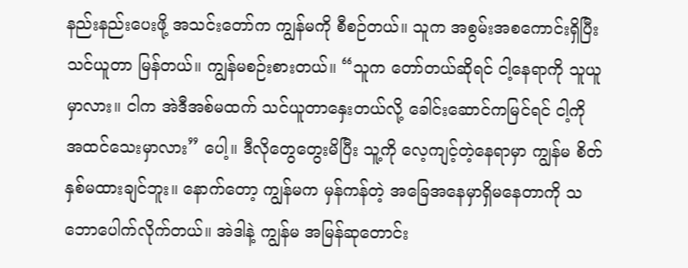နည်းနည်းပေးဖို့ အသင်းတော်က ကျွန်မကို စီစဉ်တယ်။ သူက အစွမ်းအစကောင်းရှိပြီး သင်ယူတာ မြန်တယ်။ ကျွန်မစဉ်းစားတယ်။ “သူက တော်တယ်ဆိုရင် ငါ့နေရာကို သူယူမှာလား။ ငါက အဲဒီအစ်မထက် သင်ယူတာနှေးတယ်လို့ ခေါင်းဆောင်ကမြင်ရင် ငါ့ကို အထင်သေးမှာလား” ပေါ့။ ဒီလိုတွေတွေးမိပြီး သူ့ကို လေ့ကျင့်တဲ့နေရာမှာ ကျွန်မ စိတ်နှစ်မထားချင်ဘူး။ နောက်တော့ ကျွန်မက မှန်ကန်တဲ့ အခြေအနေမှာရှိမနေတာကို သဘောပေါက်လိုက်တယ်။ အဲဒါနဲ့ ကျွန်မ အမြန်ဆုတောင်း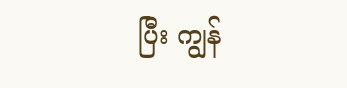ပြီး ကျွန်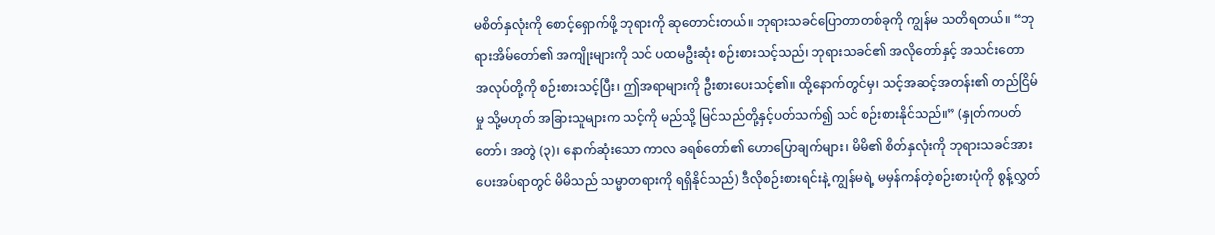မစိတ်နှလုံးကို စောင့်ရှောက်ဖို့ ဘုရားကို ဆုတောင်းတယ်။ ဘုရားသခင်ပြောတာတစ်ခုကို ကျွန်မ သတိရတယ်။ “ဘုရားအိမ်တော်၏ အကျိုးများကို သင် ပထမဦးဆုံး စဉ်းစားသင့်သည်၊ ဘုရားသခင်၏ အလိုတော်နှင့် အသင်းတော အလုပ်တို့ကို စဉ်းစားသင့်ပြီး၊ ဤအရာများကို ဦးစားပေးသင့်၏။ ထို့နောက်တွင်မှ၊ သင့်အဆင့်အတန်း၏ တည်ငြိမ်မှု သို့မဟုတ် အခြားသူများက သင့်ကို မည်သို့ မြင်သည်တို့နှင့်ပတ်သက်၍ သင် စဉ်းစားနိုင်သည်။” (နှုတ်ကပတ်တော်၊ အတွဲ (၃)၊ နောက်ဆုံးသော ကာလ ခရစ်တော်၏ ဟောပြောချက်များ၊ မိမိ၏ စိတ်နှလုံးကို ဘုရားသခင်အား ပေးအပ်ရာတွင် မိမိသည် သမ္မာတရားကို ရရှိနိုင်သည်) ဒီလိုစဉ်းစားရင်းနဲ့ ကျွန်မရဲ့ မမှန်ကန်တဲ့စဉ်းစားပုံကို စွန့်လွှတ်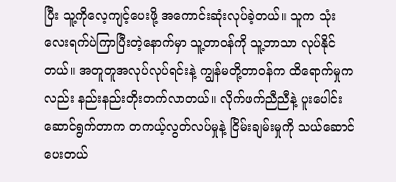ပြီး သူ့ကိုလေ့ကျင့်ပေးဖို့ အကောင်းဆုံးလုပ်ခဲ့တယ်။ သူက သုံးလေးရက်ပဲကြာပြီးတဲ့နောက်မှာ သူ့တာဝန်ကို သူ့ဘာသာ လုပ်နိုင်တယ်။ အတူတူအလုပ်လုပ်ရင်းနဲ့ ကျွန်မတို့တာဝန်က ထိရောက်မှုကလည်း နည်းနည်းတိုးတက်လာတယ်။ လိုက်ဖက်ညီညီနဲ့ ပူးပေါင်းဆောင်ရွက်တာက တကယ့်လွတ်လပ်မှုနဲ့ ငြိမ်းချမ်းမှုကို သယ်ဆောင်ပေးတယ်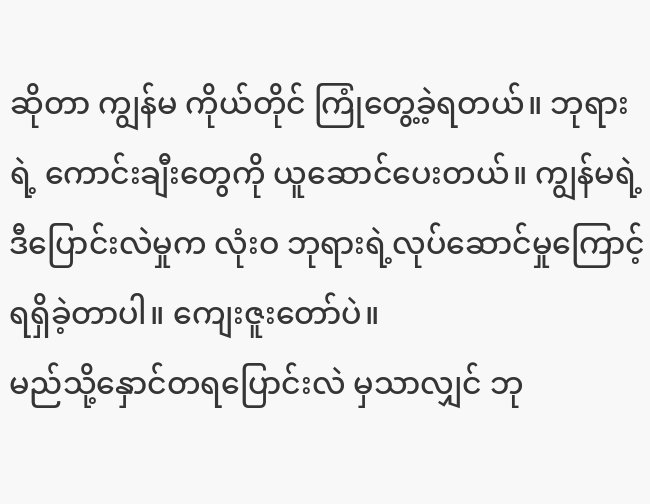ဆိုတာ ကျွန်မ ကိုယ်တိုင် ကြုံတွေ့ခဲ့ရတယ်။ ဘုရားရဲ့ ကောင်းချီးတွေကို ယူဆောင်ပေးတယ်။ ကျွန်မရဲ့ ဒီပြောင်းလဲမှုက လုံးဝ ဘုရားရဲ့လုပ်ဆောင်မှုကြောင့် ရရှိခဲ့တာပါ။ ကျေးဇူးတော်ပဲ။
မည်သို့နှောင်တရပြောင်းလဲ မှသာလျှင် ဘု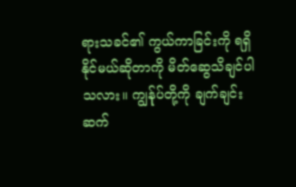ရားသခင်၏ ကွယ်ကာခြင်းကို ရရှိနိုင်မယ်ဆိုတာကို မိတ်ဆွေသိချင်ပါသလား။ ကျွန်ုပ်တို့ကို ချက်ချင်းဆက်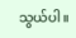သွယ်ပါ။